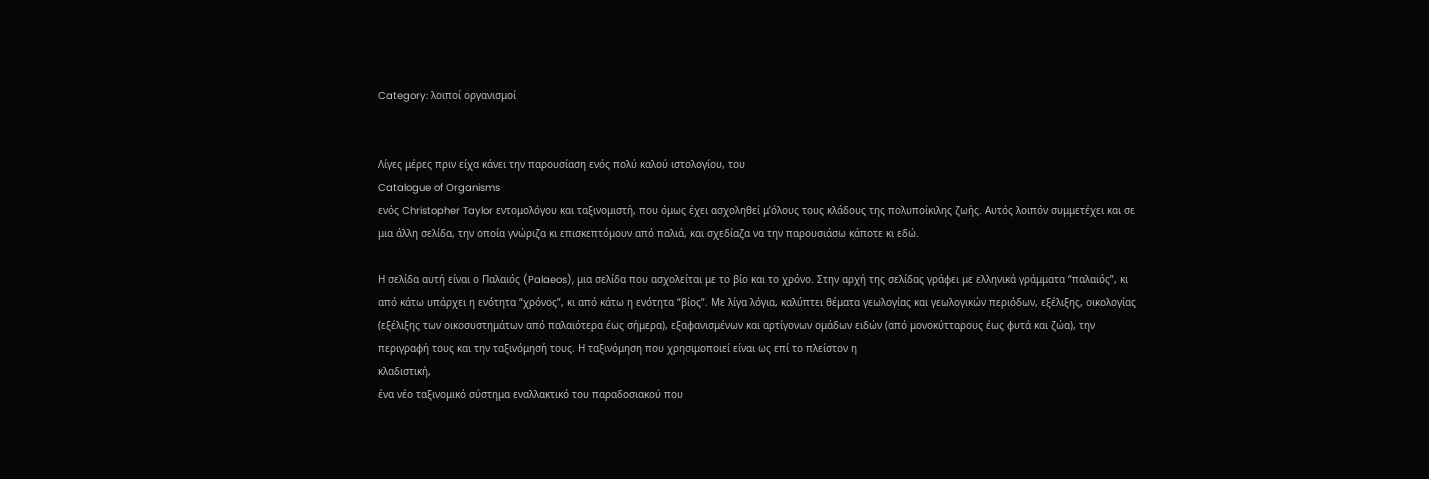Category: λοιποί οργανισμοί


Λίγες μέρες πριν είχα κάνει την παρουσίαση ενός πολύ καλού ιστολογίου, του
Catalogue of Organisms
ενός Christopher Taylor εντομολόγου και ταξινομιστή, που όμως έχει ασχοληθεί μ’όλους τους κλάδους της πολυποίκιλης ζωής. Αυτός λοιπόν συμμετέχει και σε μια άλλη σελίδα, την οποία γνώριζα κι επισκεπτόμουν από παλιά, και σχεδίαζα να την παρουσιάσω κάποτε κι εδώ.

Η σελίδα αυτή είναι ο Παλαιός (Palaeos), μια σελίδα που ασχολείται με το βίο και το χρόνο. Στην αρχή της σελίδας γράφει με ελληνικά γράμματα “παλαιός”, κι από κάτω υπάρχει η ενότητα “χρόνος”, κι από κάτω η ενότητα “βίος”. Με λίγα λόγια, καλύπτει θέματα γεωλογίας και γεωλογικών περιόδων, εξέλιξης, οικολογίας (εξέλιξης των οικοσυστημάτων από παλαιότερα έως σήμερα), εξαφανισμένων και αρτίγονων ομάδων ειδών (από μονοκύτταρους έως φυτά και ζώα), την περιγραφή τους και την ταξινόμησή τους. Η ταξινόμηση που χρησιμοποιεί είναι ως επί το πλείστον η
κλαδιστική,
ένα νέο ταξινομικό σύστημα εναλλακτικό του παραδοσιακού που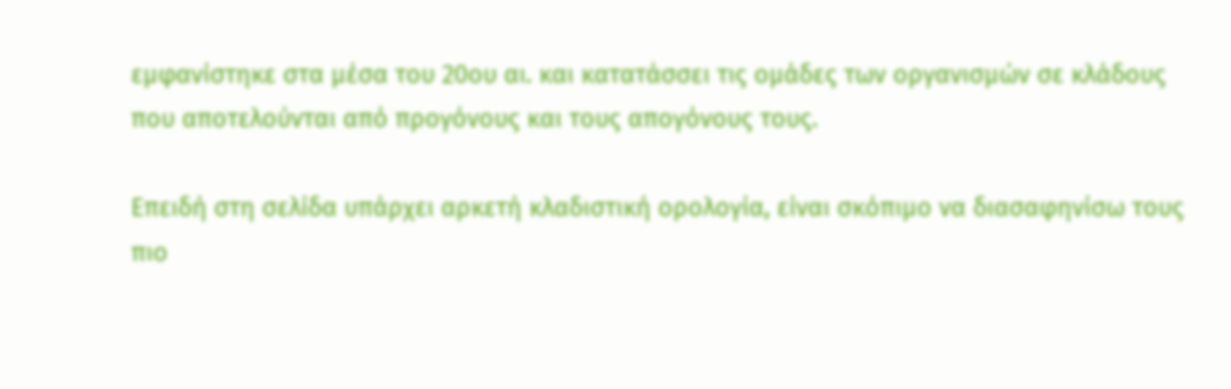εμφανίστηκε στα μέσα του 20ου αι. και κατατάσσει τις ομάδες των οργανισμών σε κλάδους που αποτελούνται από προγόνους και τους απογόνους τους.

Επειδή στη σελίδα υπάρχει αρκετή κλαδιστική ορολογία, είναι σκόπιμο να διασαφηνίσω τους πιο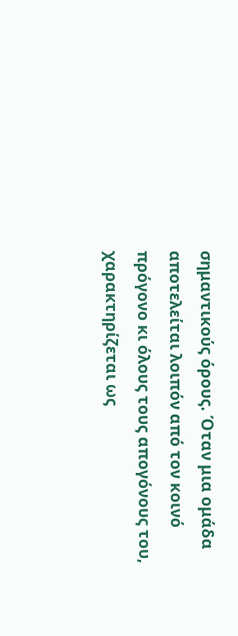σημαντικούς όρους. Όταν μια ομάδα αποτελείται λοιπόν από τον κοινό πρόγονο κι όλους τους απογόνους του, χαρακτηρίζεται ως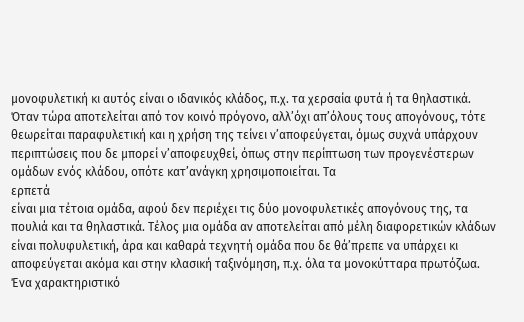μονοφυλετική κι αυτός είναι ο ιδανικός κλάδος, π.χ. τα χερσαία φυτά ή τα θηλαστικά. Όταν τώρα αποτελείται από τον κοινό πρόγονο, αλλ’όχι απ’όλους τους απογόνους, τότε θεωρείται παραφυλετική και η χρήση της τείνει ν’αποφεύγεται, όμως συχνά υπάρχουν περιπτώσεις που δε μπορεί ν’αποφευχθεί, όπως στην περίπτωση των προγενέστερων ομάδων ενός κλάδου, οπότε κατ’ανάγκη χρησιμοποιείται. Τα
ερπετά
είναι μια τέτοια ομάδα, αφού δεν περιέχει τις δύο μονοφυλετικές απογόνους της, τα πουλιά και τα θηλαστικά. Τέλος μια ομάδα αν αποτελείται από μέλη διαφορετικών κλάδων είναι πολυφυλετική, άρα και καθαρά τεχνητή ομάδα που δε θά’πρεπε να υπάρχει κι αποφεύγεται ακόμα και στην κλασική ταξινόμηση, π.χ. όλα τα μονοκύτταρα πρωτόζωα. Ένα χαρακτηριστικό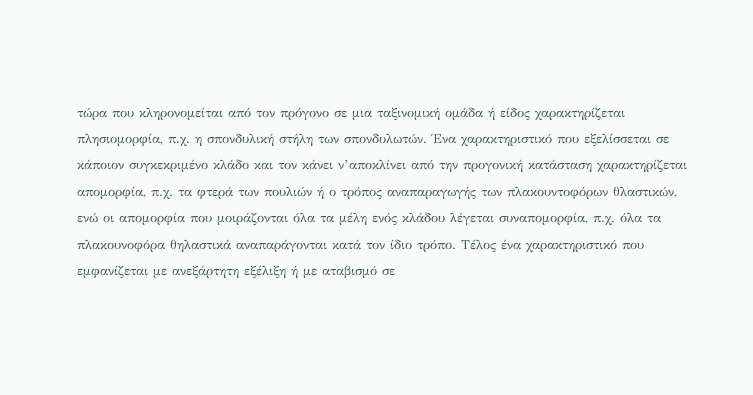τώρα που κληρονομείται από τον πρόγονο σε μια ταξινομική ομάδα ή είδος χαρακτηρίζεται πλησιομορφία, π.χ. η σπονδυλική στήλη των σπονδυλωτών. Ένα χαρακτηριστικό που εξελίσσεται σε κάποιον συγκεκριμένο κλάδο και τον κάνει ν’αποκλίνει από την προγονική κατάσταση χαρακτηρίζεται απομορφία, π.χ. τα φτερά των πουλιών ή ο τρόπος αναπαραγωγής των πλακουντοφόρων θλαστικών, ενώ οι απομορφία που μοιράζονται όλα τα μέλη ενός κλάδου λέγεται συναπομορφία, π.χ. όλα τα πλακουνοφόρα θηλαστικά αναπαράγονται κατά τον ίδιο τρόπο. Τέλος ένα χαρακτηριστικό που εμφανίζεται με ανεξάρτητη εξέλιξη ή με αταβισμό σε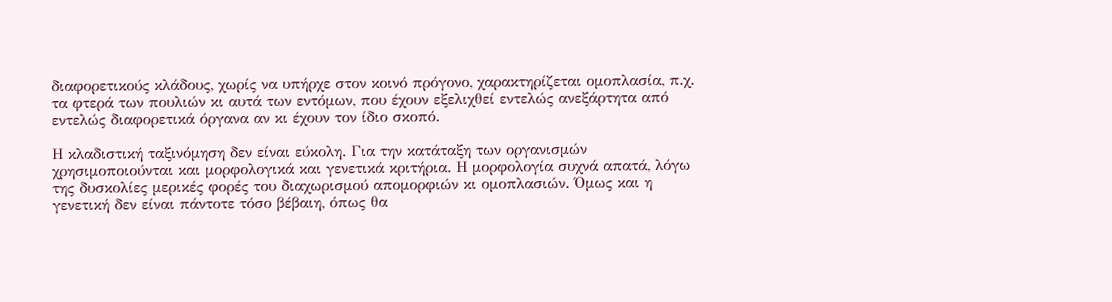διαφορετικούς κλάδους, χωρίς να υπήρχε στον κοινό πρόγονο, χαρακτηρίζεται ομοπλασία, π.χ. τα φτερά των πουλιών κι αυτά των εντόμων, που έχουν εξελιχθεί εντελώς ανεξάρτητα από εντελώς διαφορετικά όργανα αν κι έχουν τον ίδιο σκοπό.

Η κλαδιστική ταξινόμηση δεν είναι εύκολη. Για την κατάταξη των οργανισμών χρησιμοποιούνται και μορφολογικά και γενετικά κριτήρια. Η μορφολογία συχνά απατά, λόγω της δυσκολίες μερικές φορές του διαχωρισμού απομορφιών κι ομοπλασιών. Όμως και η γενετική δεν είναι πάντοτε τόσο βέβαιη, όπως θα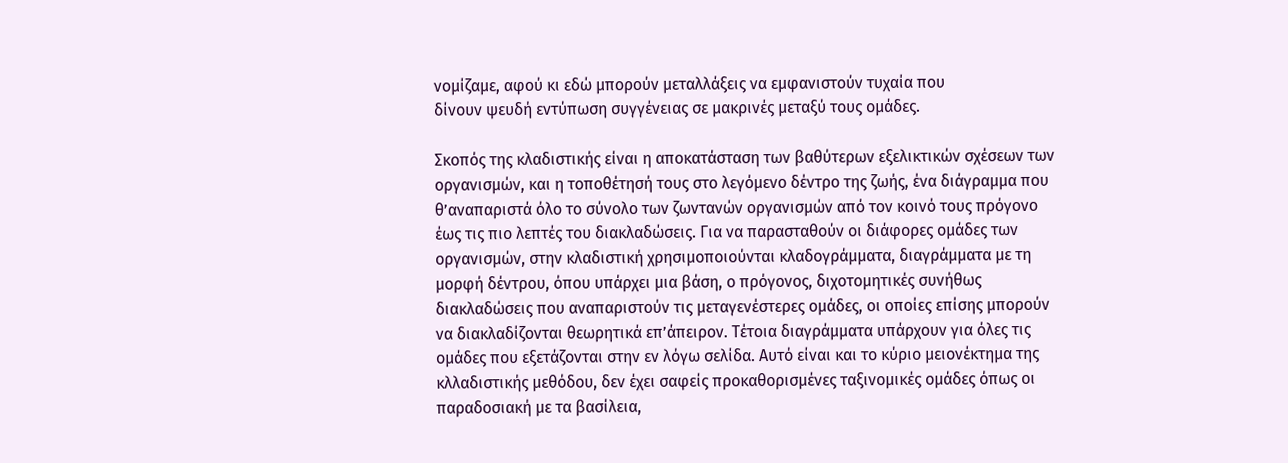νομίζαμε, αφού κι εδώ μπορούν μεταλλάξεις να εμφανιστούν τυχαία που
δίνουν ψευδή εντύπωση συγγένειας σε μακρινές μεταξύ τους ομάδες.

Σκοπός της κλαδιστικής είναι η αποκατάσταση των βαθύτερων εξελικτικών σχέσεων των οργανισμών, και η τοποθέτησή τους στο λεγόμενο δέντρο της ζωής, ένα διάγραμμα που θ’αναπαριστά όλο το σύνολο των ζωντανών οργανισμών από τον κοινό τους πρόγονο έως τις πιο λεπτές του διακλαδώσεις. Για να παρασταθούν οι διάφορες ομάδες των οργανισμών, στην κλαδιστική χρησιμοποιούνται κλαδογράμματα, διαγράμματα με τη μορφή δέντρου, όπου υπάρχει μια βάση, ο πρόγονος, διχοτομητικές συνήθως διακλαδώσεις που αναπαριστούν τις μεταγενέστερες ομάδες, οι οποίες επίσης μπορούν να διακλαδίζονται θεωρητικά επ’άπειρον. Τέτοια διαγράμματα υπάρχουν για όλες τις ομάδες που εξετάζονται στην εν λόγω σελίδα. Αυτό είναι και το κύριο μειονέκτημα της κλλαδιστικής μεθόδου, δεν έχει σαφείς προκαθορισμένες ταξινομικές ομάδες όπως οι παραδοσιακή με τα βασίλεια,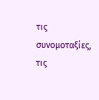τις συνομοταξίες, τις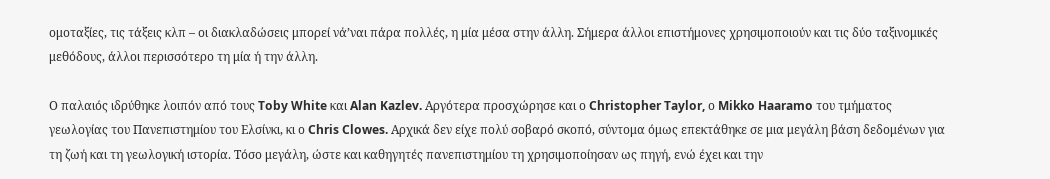ομοταξίες, τις τάξεις κλπ – οι διακλαδώσεις μπορεί νά’ναι πάρα πολλές, η μία μέσα στην άλλη. Σήμερα άλλοι επιστήμονες χρησιμοποιούν και τις δύο ταξινομικές μεθόδους, άλλοι περισσότερο τη μία ή την άλλη.

Ο παλαιός ιδρύθηκε λοιπόν από τους Toby White και Alan Kazlev. Αργότερα προσχώρησε και ο Christopher Taylor, ο Mikko Haaramo του τμήματος γεωλογίας του Πανεπιστημίου του Ελσίνκι, κι ο Chris Clowes. Αρχικά δεν είχε πολύ σοβαρό σκοπό, σύντομα όμως επεκτάθηκε σε μια μεγάλη βάση δεδομένων για τη ζωή και τη γεωλογική ιστορία. Τόσο μεγάλη, ώστε και καθηγητές πανεπιστημίου τη χρησιμοποίησαν ως πηγή, ενώ έχει και την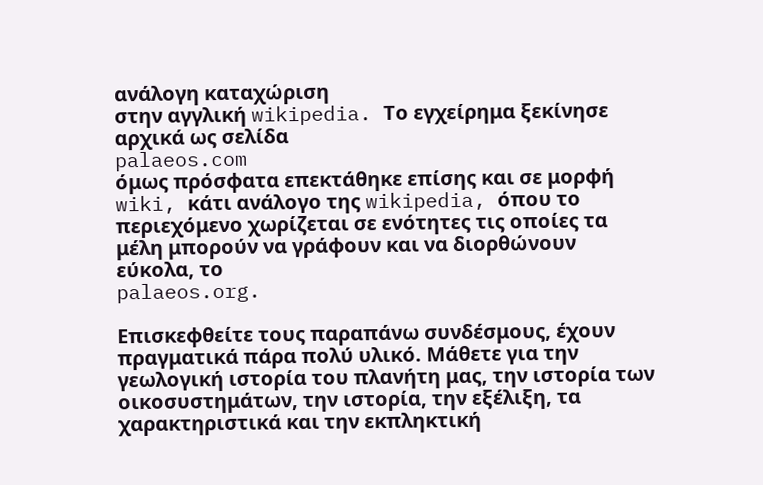ανάλογη καταχώριση
στην αγγλική wikipedia. Το εγχείρημα ξεκίνησε αρχικά ως σελίδα
palaeos.com
όμως πρόσφατα επεκτάθηκε επίσης και σε μορφή wiki, κάτι ανάλογο της wikipedia, όπου το περιεχόμενο χωρίζεται σε ενότητες τις οποίες τα μέλη μπορούν να γράφουν και να διορθώνουν εύκολα, το
palaeos.org.

Επισκεφθείτε τους παραπάνω συνδέσμους, έχουν πραγματικά πάρα πολύ υλικό. Μάθετε για την γεωλογική ιστορία του πλανήτη μας, την ιστορία των οικοσυστημάτων, την ιστορία, την εξέλιξη, τα χαρακτηριστικά και την εκπληκτική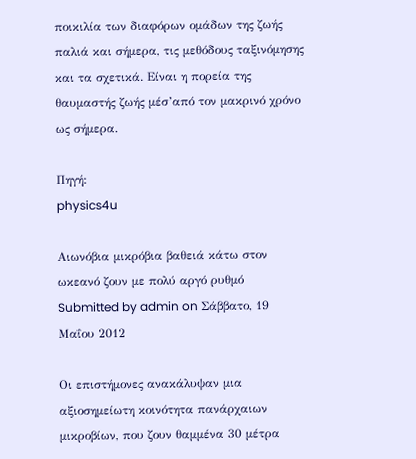ποικιλία των διαφόρων ομάδων της ζωής παλιά και σήμερα, τις μεθόδους ταξινόμησης και τα σχετικά. Είναι η πορεία της θαυμαστής ζωής μέσ’από τον μακρινό χρόνο ως σήμερα.

Πηγή:
physics4u

Αιωνόβια μικρόβια βαθειά κάτω στον ωκεανό ζουν με πολύ αργό ρυθμό
Submitted by admin on Σάββατο, 19 Μαΐου 2012

Οι επιστήμονες ανακάλυψαν μια αξιοσημείωτη κοινότητα πανάρχαιων μικροβίων, που ζουν θαμμένα 30 μέτρα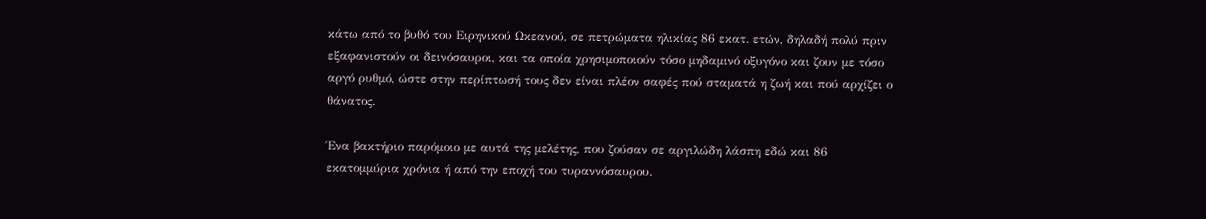κάτω από το βυθό του Ειρηνικού Ωκεανού, σε πετρώματα ηλικίας 86 εκατ. ετών, δηλαδή πολύ πριν εξαφανιστούν οι δεινόσαυροι, και τα οποία χρησιμοποιούν τόσο μηδαμινό οξυγόνο και ζουν με τόσο αργό ρυθμό, ώστε στην περίπτωσή τους δεν είναι πλέον σαφές πού σταματά η ζωή και πού αρχίζει ο θάνατος.

Ένα βακτήριο παρόμοιο με αυτά της μελέτης, που ζούσαν σε αργιλώδη λάσπη εδώ και 86 εκατομμύρια χρόνια ή από την εποχή του τυραννόσαυρου.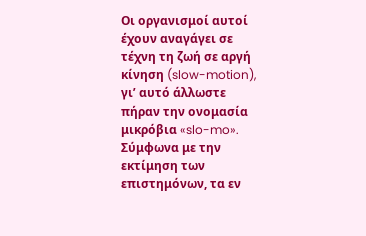Οι οργανισμοί αυτοί έχουν αναγάγει σε τέχνη τη ζωή σε αργή κίνηση (slow-motion), γι’ αυτό άλλωστε πήραν την ονομασία μικρόβια «slo-mo». Σύμφωνα με την εκτίμηση των επιστημόνων, τα εν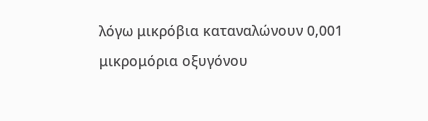λόγω μικρόβια καταναλώνουν 0,001 μικρομόρια οξυγόνου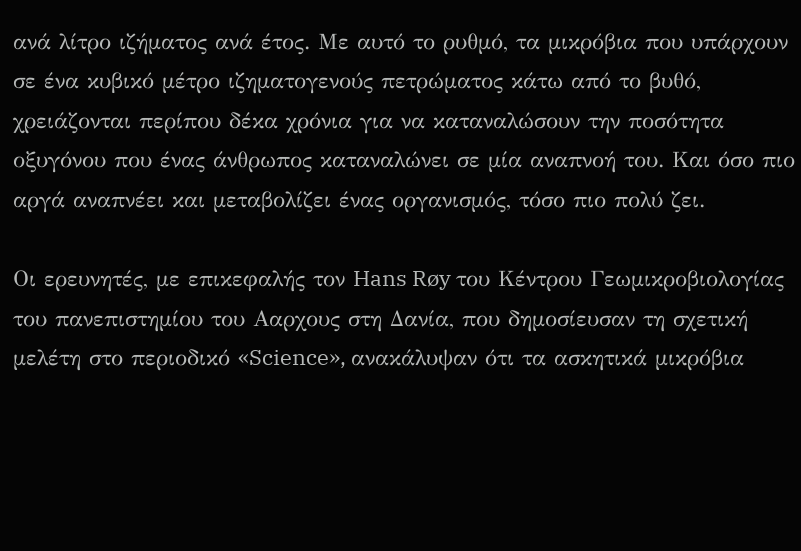ανά λίτρο ιζήματος ανά έτος. Με αυτό το ρυθμό, τα μικρόβια που υπάρχουν σε ένα κυβικό μέτρο ιζηματογενούς πετρώματος κάτω από το βυθό, χρειάζονται περίπου δέκα χρόνια για να καταναλώσουν την ποσότητα οξυγόνου που ένας άνθρωπος καταναλώνει σε μία αναπνοή του. Και όσο πιο αργά αναπνέει και μεταβολίζει ένας οργανισμός, τόσο πιο πολύ ζει.

Οι ερευνητές, με επικεφαλής τον Hans Røy του Κέντρου Γεωμικροβιολογίας του πανεπιστημίου του Ααρχους στη Δανία, που δημοσίευσαν τη σχετική μελέτη στο περιοδικό «Science», ανακάλυψαν ότι τα ασκητικά μικρόβια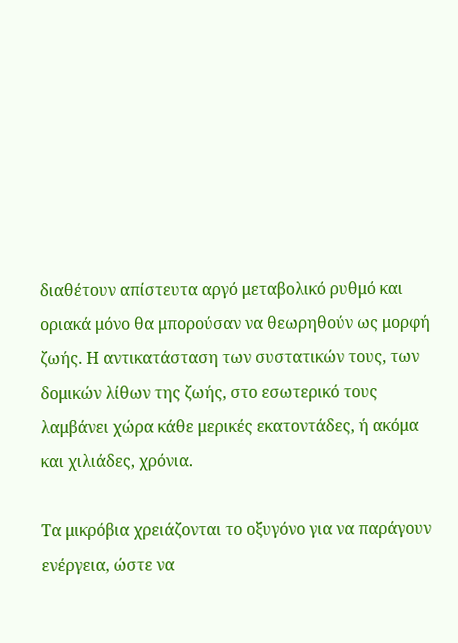διαθέτουν απίστευτα αργό μεταβολικό ρυθμό και οριακά μόνο θα μπορούσαν να θεωρηθούν ως μορφή ζωής. Η αντικατάσταση των συστατικών τους, των δομικών λίθων της ζωής, στο εσωτερικό τους λαμβάνει χώρα κάθε μερικές εκατοντάδες, ή ακόμα και χιλιάδες, χρόνια.

Τα μικρόβια χρειάζονται το οξυγόνο για να παράγουν ενέργεια, ώστε να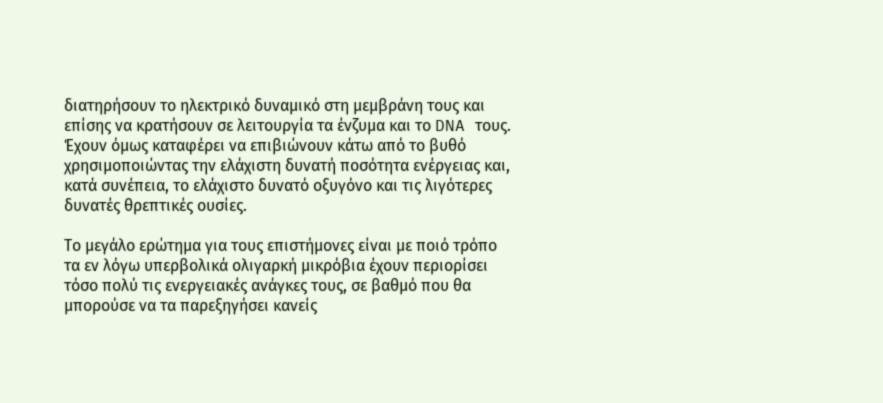διατηρήσουν το ηλεκτρικό δυναμικό στη μεμβράνη τους και επίσης να κρατήσουν σε λειτουργία τα ένζυμα και το DNA τους. Έχουν όμως καταφέρει να επιβιώνουν κάτω από το βυθό χρησιμοποιώντας την ελάχιστη δυνατή ποσότητα ενέργειας και, κατά συνέπεια, το ελάχιστο δυνατό οξυγόνο και τις λιγότερες δυνατές θρεπτικές ουσίες.

Το μεγάλο ερώτημα για τους επιστήμονες είναι με ποιό τρόπο τα εν λόγω υπερβολικά ολιγαρκή μικρόβια έχουν περιορίσει τόσο πολύ τις ενεργειακές ανάγκες τους, σε βαθμό που θα μπορούσε να τα παρεξηγήσει κανείς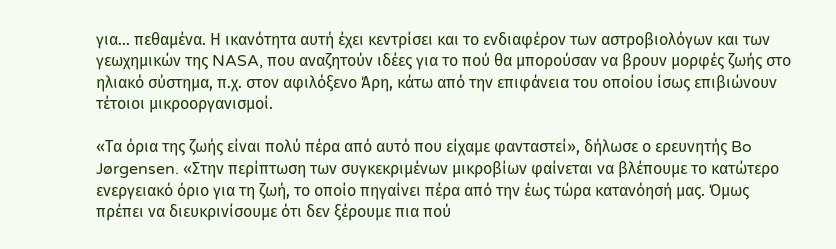για… πεθαμένα. Η ικανότητα αυτή έχει κεντρίσει και το ενδιαφέρον των αστροβιολόγων και των γεωχημικών της NASA, που αναζητούν ιδέες για το πού θα μπορούσαν να βρουν μορφές ζωής στο ηλιακό σύστημα, π.χ. στον αφιλόξενο Άρη, κάτω από την επιφάνεια του οποίου ίσως επιβιώνουν τέτοιοι μικροοργανισμοί.

«Τα όρια της ζωής είναι πολύ πέρα από αυτό που είχαμε φανταστεί», δήλωσε ο ερευνητής Bo Jørgensen. «Στην περίπτωση των συγκεκριμένων μικροβίων φαίνεται να βλέπουμε το κατώτερο ενεργειακό όριο για τη ζωή, το οποίο πηγαίνει πέρα από την έως τώρα κατανόησή μας. Όμως πρέπει να διευκρινίσουμε ότι δεν ξέρουμε πια πού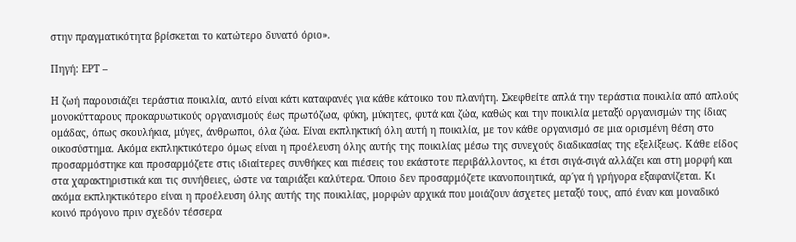στην πραγματικότητα βρίσκεται το κατώτερο δυνατό όριο».

Πηγή: ΕΡΤ –

Η ζωή παρουσιάζει τεράστια ποικιλία, αυτό είναι κάτι καταφανές για κάθε κάτοικο του πλανήτη. Σκεφθείτε απλά την τεράστια ποικιλία από απλούς μονοκύτταρους προκαρυωτικούς οργανισμούς έως πρωτόζωα, φύκη, μύκητες, φυτά και ζώα, καθώς και την ποικιλία μεταξύ οργανισμών της ίδιας ομάδας, όπως σκουλήκια, μύγες, άνθρωποι, όλα ζώα. Είναι εκπληκτική όλη αυτή η ποικιλία, με τον κάθε οργανισμό σε μια ορισμένη θέση στο οικοσύστημα. Ακόμα εκπληκτικότερο όμως είναι η προέλευση όλης αυτής της ποικιλίας μέσω της συνεχούς διαδικασίας της εξελίξεως. Κάθε είδος προσαρμόστηκε και προσαρμόζετε στις ιδιαίτερες συνθήκες και πιέσεις του εκάστοτε περιβάλλοντος, κι έτσι σιγά-σιγά αλλάζει και στη μορφή και στα χαρακτηριστικά και τις συνήθειες, ώστε να ταιριάξει καλύτερα. Όποιο δεν προσαρμόζετε ικανοποιητικά, αρ΄γα ή γρήγορα εξαφανίζεται. Κι ακόμα εκπληκτικότερο είναι η προέλευση όλης αυτής της ποικιλίας, μορφών αρχικά που μοιάζουν άσχετες μεταξύ τους, από έναν και μοναδικό κοινό πρόγονο πριν σχεδόν τέσσερα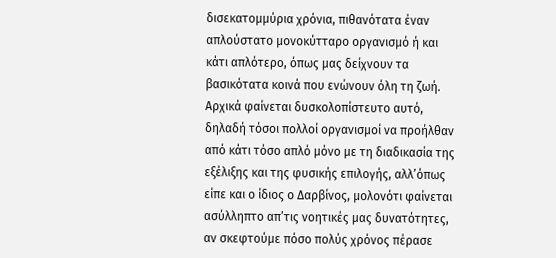δισεκατομμύρια χρόνια, πιθανότατα έναν απλούστατο μονοκύτταρο οργανισμό ή και κάτι απλότερο, όπως μας δείχνουν τα βασικότατα κοινά που ενώνουν όλη τη ζωή. Αρχικά φαίνεται δυσκολοπίστευτο αυτό, δηλαδή τόσοι πολλοί οργανισμοί να προήλθαν από κάτι τόσο απλό μόνο με τη διαδικασία της εξέλιξης και της φυσικής επιλογής, αλλ’όπως είπε και ο ίδιος ο Δαρβίνος, μολονότι φαίνεται ασύλληπτο απ’τις νοητικές μας δυνατότητες, αν σκεφτούμε πόσο πολύς χρόνος πέρασε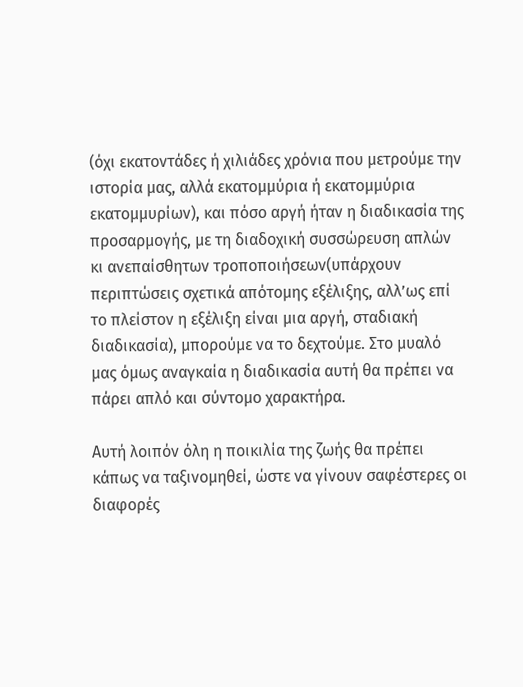(όχι εκατοντάδες ή χιλιάδες χρόνια που μετρούμε την ιστορία μας, αλλά εκατομμύρια ή εκατομμύρια εκατομμυρίων), και πόσο αργή ήταν η διαδικασία της προσαρμογής, με τη διαδοχική συσσώρευση απλών κι ανεπαίσθητων τροποποιήσεων(υπάρχουν περιπτώσεις σχετικά απότομης εξέλιξης, αλλ’ως επί το πλείστον η εξέλιξη είναι μια αργή, σταδιακή διαδικασία), μπορούμε να το δεχτούμε. Στο μυαλό μας όμως αναγκαία η διαδικασία αυτή θα πρέπει να πάρει απλό και σύντομο χαρακτήρα.

Αυτή λοιπόν όλη η ποικιλία της ζωής θα πρέπει κάπως να ταξινομηθεί, ώστε να γίνουν σαφέστερες οι διαφορές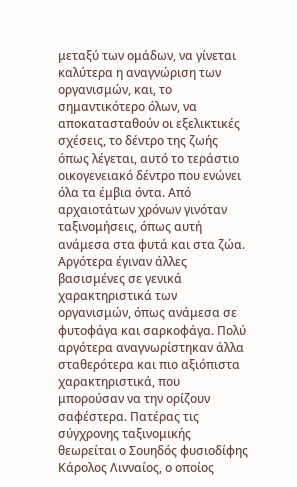μεταξύ των ομάδων, να γίνεται καλύτερα η αναγνώριση των οργανισμών, και, το σημαντικότερο όλων, να αποκατασταθούν οι εξελικτικές σχέσεις, το δέντρο της ζωής όπως λέγεται, αυτό το τεράστιο οικογενειακό δέντρο που ενώνει όλα τα έμβια όντα. Από αρχαιοτάτων χρόνων γινόταν ταξινομήσεις, όπως αυτή ανάμεσα στα φυτά και στα ζώα. Αργότερα έγιναν άλλες βασισμένες σε γενικά χαρακτηριστικά των οργανισμών, όπως ανάμεσα σε φυτοφάγα και σαρκοφάγα. Πολύ αργότερα αναγνωρίστηκαν άλλα σταθερότερα και πιο αξιόπιστα χαρακτηριστικά, που μπορούσαν να την ορίζουν σαφέστερα. Πατέρας τις σύγχρονης ταξινομικής θεωρείται ο Σουηδός φυσιοδίφης Κάρολος Λινναίος, ο οποίος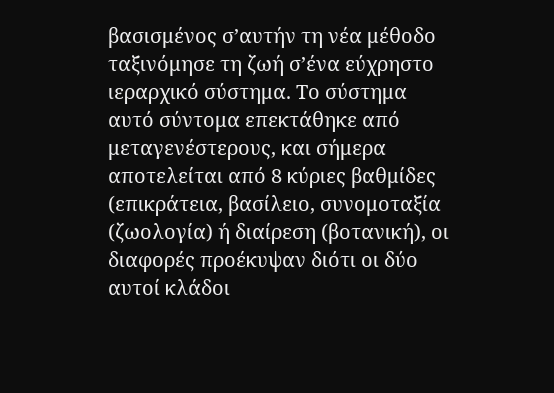βασισμένος σ’αυτήν τη νέα μέθοδο ταξινόμησε τη ζωή σ’ένα εύχρηστο ιεραρχικό σύστημα. Το σύστημα αυτό σύντομα επεκτάθηκε από μεταγενέστερους, και σήμερα αποτελείται από 8 κύριες βαθμίδες (επικράτεια, βασίλειο, συνομοταξία (ζωολογία) ή διαίρεση (βοτανική), οι διαφορές προέκυψαν διότι οι δύο αυτοί κλάδοι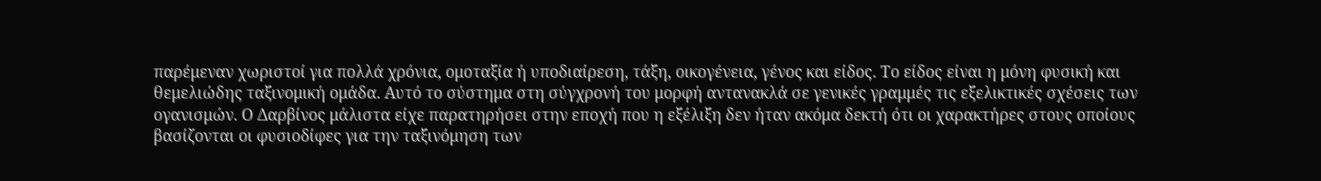παρέμεναν χωριστοί για πολλά χρόνια, ομοταξία ή υποδιαίρεση, τάξη, οικογένεια, γένος και είδος. Το είδος είναι η μόνη φυσική και θεμελιώδης ταξινομική ομάδα. Αυτό το σύστημα στη σύγχρονή του μορφή αντανακλά σε γενικές γραμμές τις εξελικτικές σχέσεις των ογανισμών. Ο Δαρβίνος μάλιστα είχε παρατηρήσει στην εποχή που η εξέλιξη δεν ήταν ακόμα δεκτή ότι οι χαρακτήρες στους οποίους βασίζονται οι φυσιοδίφες για την ταξινόμηση των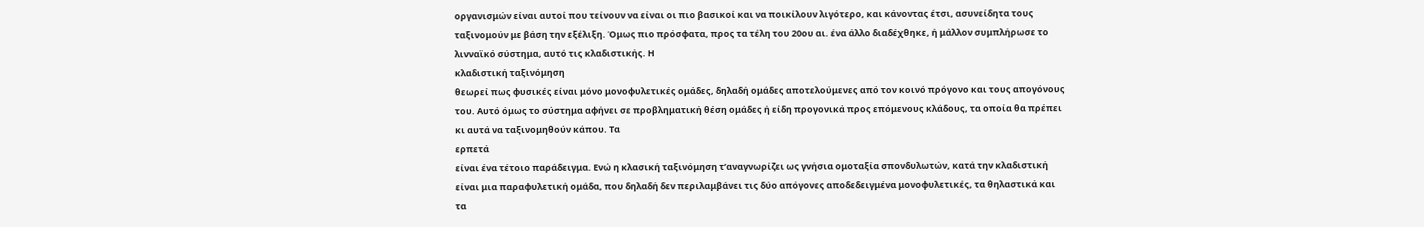οργανισμών είναι αυτοί που τείνουν να είναι οι πιο βασικοί και να ποικίλουν λιγότερο, και κάνοντας έτσι, ασυνείδητα τους ταξινομούν με βάση την εξέλιξη. Όμως πιο πρόσφατα, προς τα τέλη του 20ου αι. ένα άλλο διαδέχθηκε, ή μάλλον συμπλήρωσε το λινναϊκό σύστημα, αυτό τις κλαδιστικής. Η
κλαδιστική ταξινόμηση
θεωρεί πως φυσικές είναι μόνο μονοφυλετικές ομάδες, δηλαδή ομάδες αποτελούμενες από τον κοινό πρόγονο και τους απογόνους του. Αυτό όμως το σύστημα αφήνει σε προβληματική θέση ομάδες ή είδη προγονικά προς επόμενους κλάδους, τα οποία θα πρέπει κι αυτά να ταξινομηθούν κάπου. Τα
ερπετά
είναι ένα τέτοιο παράδειγμα. Ενώ η κλασική ταξινόμηση τ’αναγνωρίζει ως γνήσια ομοταξία σπονδυλωτών, κατά την κλαδιστική είναι μια παραφυλετική ομάδα, που δηλαδή δεν περιλαμβάνει τις δύο απόγονες αποδεδειγμένα μονοφυλετικές, τα θηλαστικά και τα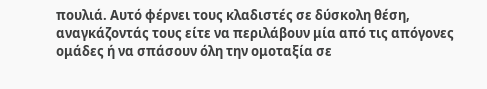πουλιά. Αυτό φέρνει τους κλαδιστές σε δύσκολη θέση, αναγκάζοντάς τους είτε να περιλάβουν μία από τις απόγονες ομάδες ή να σπάσουν όλη την ομοταξία σε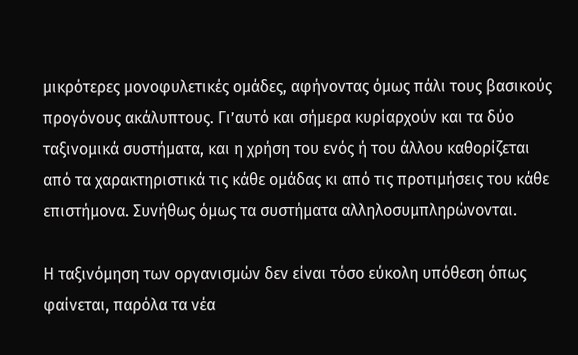μικρότερες μονοφυλετικές ομάδες, αφήνοντας όμως πάλι τους βασικούς προγόνους ακάλυπτους. Γι’αυτό και σήμερα κυρίαρχούν και τα δύο ταξινομικά συστήματα, και η χρήση του ενός ή του άλλου καθορίζεται από τα χαρακτηριστικά τις κάθε ομάδας κι από τις προτιμήσεις του κάθε επιστήμονα. Συνήθως όμως τα συστήματα αλληλοσυμπληρώνονται.

Η ταξινόμηση των οργανισμών δεν είναι τόσο εύκολη υπόθεση όπως φαίνεται, παρόλα τα νέα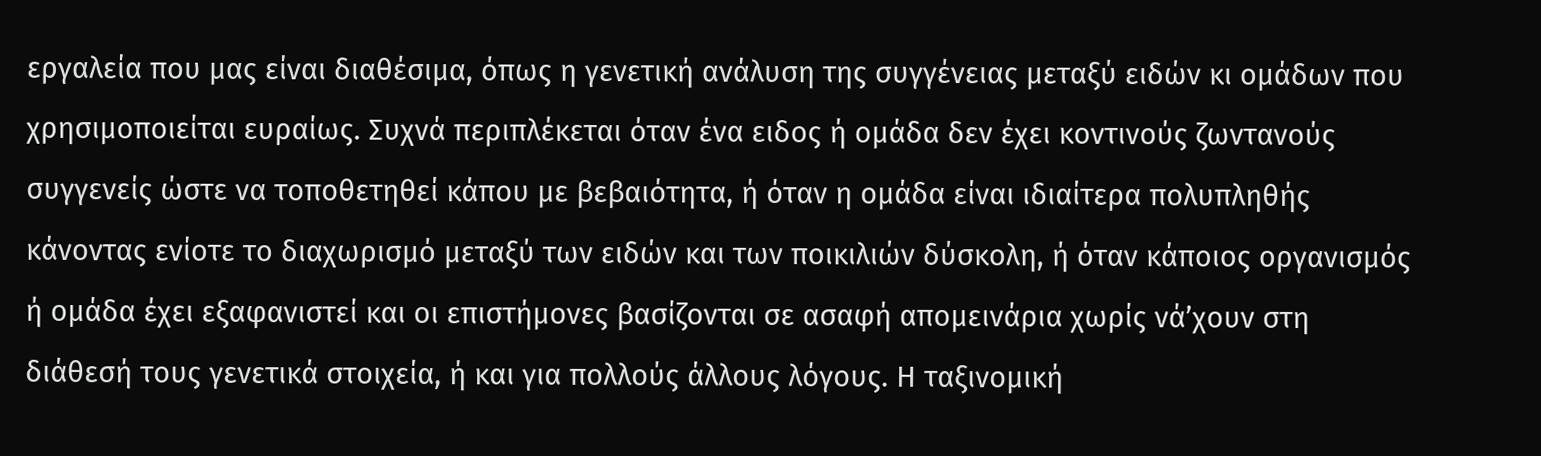εργαλεία που μας είναι διαθέσιμα, όπως η γενετική ανάλυση της συγγένειας μεταξύ ειδών κι ομάδων που χρησιμοποιείται ευραίως. Συχνά περιπλέκεται όταν ένα ειδος ή ομάδα δεν έχει κοντινούς ζωντανούς συγγενείς ώστε να τοποθετηθεί κάπου με βεβαιότητα, ή όταν η ομάδα είναι ιδιαίτερα πολυπληθής κάνοντας ενίοτε το διαχωρισμό μεταξύ των ειδών και των ποικιλιών δύσκολη, ή όταν κάποιος οργανισμός ή ομάδα έχει εξαφανιστεί και οι επιστήμονες βασίζονται σε ασαφή απομεινάρια χωρίς νά’χουν στη διάθεσή τους γενετικά στοιχεία, ή και για πολλούς άλλους λόγους. Η ταξινομική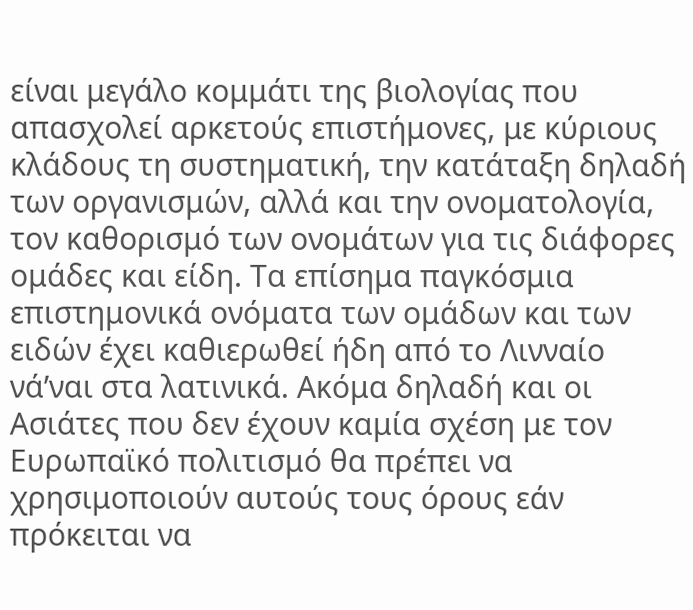είναι μεγάλο κομμάτι της βιολογίας που απασχολεί αρκετούς επιστήμονες, με κύριους κλάδους τη συστηματική, την κατάταξη δηλαδή των οργανισμών, αλλά και την ονοματολογία, τον καθορισμό των ονομάτων για τις διάφορες ομάδες και είδη. Τα επίσημα παγκόσμια επιστημονικά ονόματα των ομάδων και των ειδών έχει καθιερωθεί ήδη από το Λινναίο νά’ναι στα λατινικά. Ακόμα δηλαδή και οι Ασιάτες που δεν έχουν καμία σχέση με τον Ευρωπαϊκό πολιτισμό θα πρέπει να χρησιμοποιούν αυτούς τους όρους εάν πρόκειται να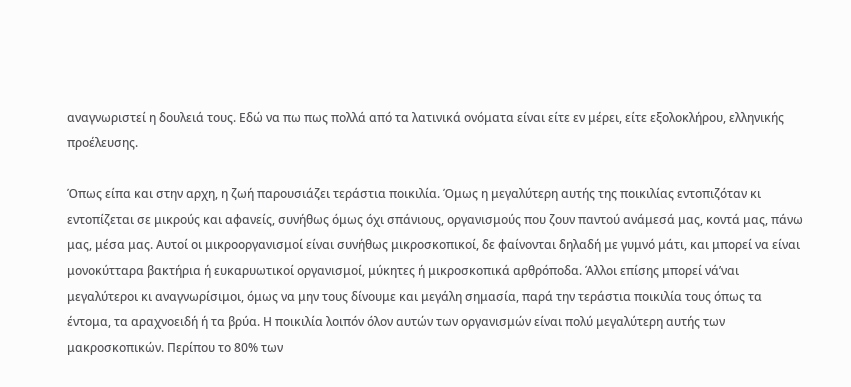αναγνωριστεί η δουλειά τους. Εδώ να πω πως πολλά από τα λατινικά ονόματα είναι είτε εν μέρει, είτε εξολοκλήρου, ελληνικής προέλευσης.

Όπως είπα και στην αρχη, η ζωή παρουσιάζει τεράστια ποικιλία. Όμως η μεγαλύτερη αυτής της ποικιλίας εντοπιζόταν κι εντοπίζεται σε μικρούς και αφανείς, συνήθως όμως όχι σπάνιους, οργανισμούς που ζουν παντού ανάμεσά μας, κοντά μας, πάνω μας, μέσα μας. Αυτοί οι μικροοργανισμοί είναι συνήθως μικροσκοπικοί, δε φαίνονται δηλαδή με γυμνό μάτι, και μπορεί να είναι μονοκύτταρα βακτήρια ή ευκαρυωτικοί οργανισμοί, μύκητες ή μικροσκοπικά αρθρόποδα. Άλλοι επίσης μπορεί νά’ναι μεγαλύτεροι κι αναγνωρίσιμοι, όμως να μην τους δίνουμε και μεγάλη σημασία, παρά την τεράστια ποικιλία τους όπως τα έντομα, τα αραχνοειδή ή τα βρύα. Η ποικιλία λοιπόν όλον αυτών των οργανισμών είναι πολύ μεγαλύτερη αυτής των μακροσκοπικών. Περίπου το 80% των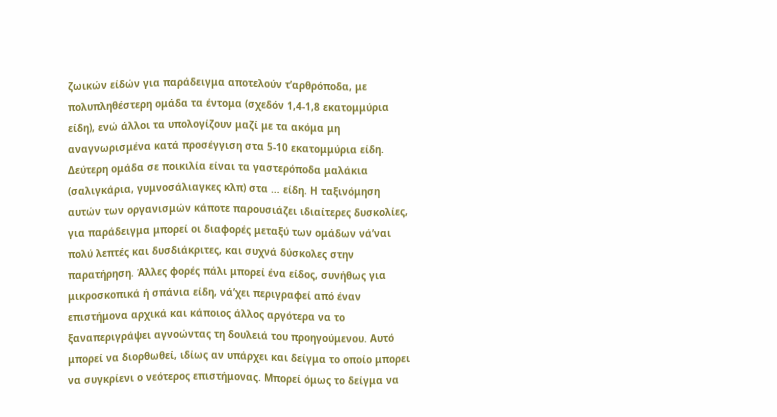ζωικών είδών για παράδειγμα αποτελούν τ’αρθρόποδα, με πολυπληθέστερη ομάδα τα έντομα (σχεδόν 1,4-1,8 εκατομμύρια είδη), ενώ άλλοι τα υπολογίζουν μαζί με τα ακόμα μη αναγνωρισμένα κατά προσέγγιση στα 5-10 εκατομμύρια είδη. Δεύτερη ομάδα σε ποικιλία είναι τα γαστερόποδα μαλάκια (σαλιγκάρια, γυμνοσάλιαγκες κλπ) στα … είδη. Η ταξινόμηση αυτών των οργανισμών κάποτε παρουσιάζει ιδιαίτερες δυσκολίες, για παράδειγμα μπορεί οι διαφορές μεταξύ των ομάδων νά’ναι πολύ λεπτές και δυσδιάκριτες, και συχνά δύσκολες στην παρατήρηση. Άλλες φορές πάλι μπορεί ένα είδος, συνήθως για μικροσκοπικά ή σπάνια είδη, νά’χει περιγραφεί από έναν επιστήμονα αρχικά και κάποιος άλλος αργότερα να το ξαναπεριγράψει αγνοώντας τη δουλειά του προηγούμενου. Αυτό μπορεί να διορθωθεί, ιδίως αν υπάρχει και δείγμα το οποίο μπορει να συγκρίενι ο νεότερος επιστήμονας. Μπορεί όμως το δείγμα να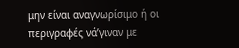μην είναι αναγνωρίσιμο ή οι περιγραφές νά’γιναν με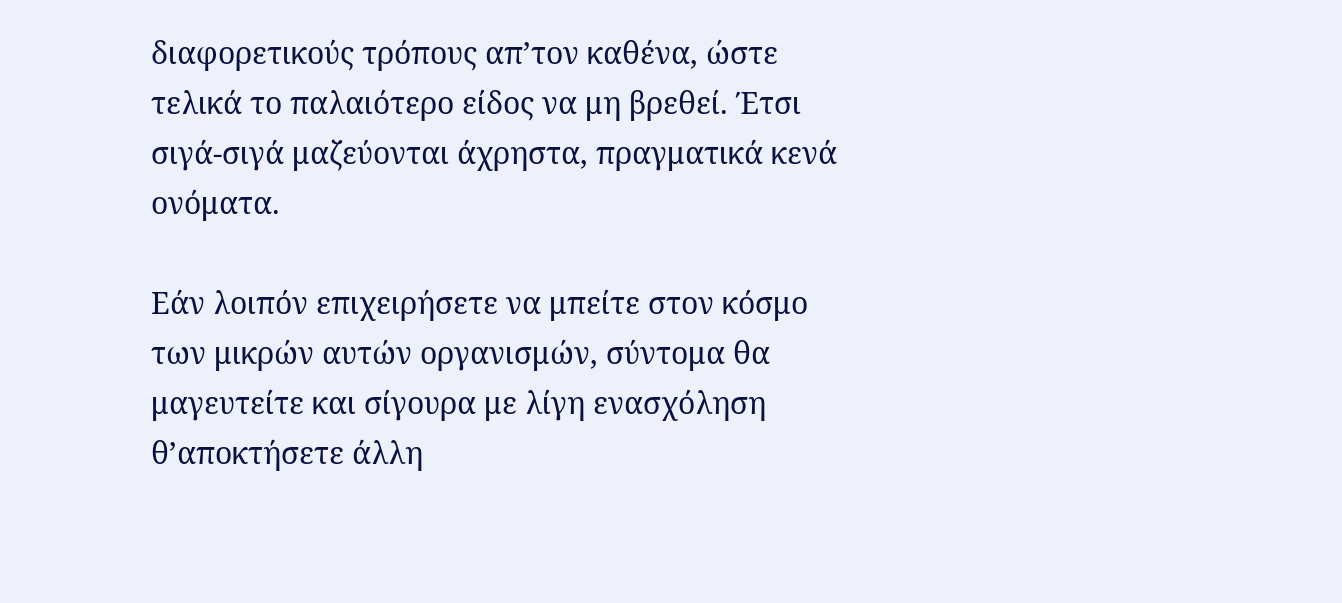διαφορετικούς τρόπους απ’τον καθένα, ώστε τελικά το παλαιότερο είδος να μη βρεθεί. Έτσι σιγά-σιγά μαζεύονται άχρηστα, πραγματικά κενά ονόματα.

Εάν λοιπόν επιχειρήσετε να μπείτε στον κόσμο των μικρών αυτών οργανισμών, σύντομα θα μαγευτείτε και σίγουρα με λίγη ενασχόληση θ’αποκτήσετε άλλη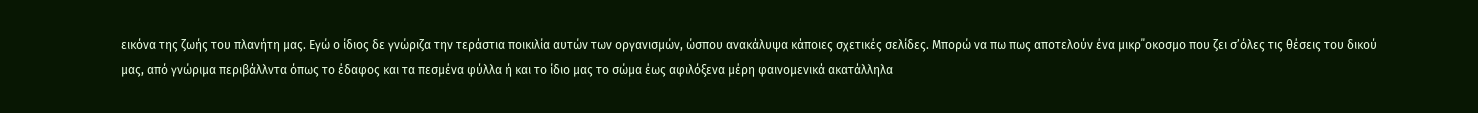εικόνα της ζωής του πλανήτη μας. Εγώ ο ίδιος δε γνώριζα την τεράστια ποικιλία αυτών των οργανισμών, ώσπου ανακάλυψα κάποιες σχετικές σελίδες. Μπορώ να πω πως αποτελούν ένα μικρ΄΄οκοσμο που ζει σ’όλες τις θέσεις του δικού μας, από γνώριμα περιβάλλντα όπως το έδαφος και τα πεσμένα φύλλα ή και το ίδιο μας το σώμα έως αφιλόξενα μέρη φαινομενικά ακατάλληλα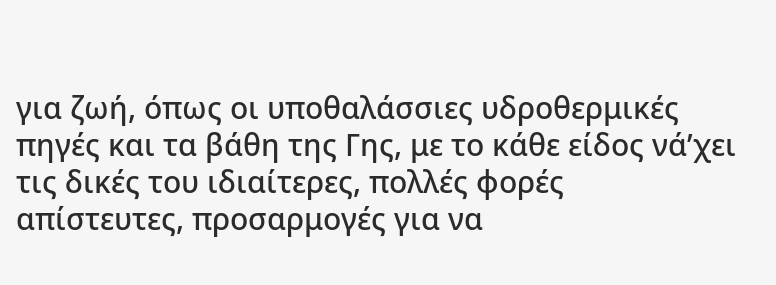για ζωή, όπως οι υποθαλάσσιες υδροθερμικές πηγές και τα βάθη της Γης, με το κάθε είδος νά’χει τις δικές του ιδιαίτερες, πολλές φορές απίστευτες, προσαρμογές για να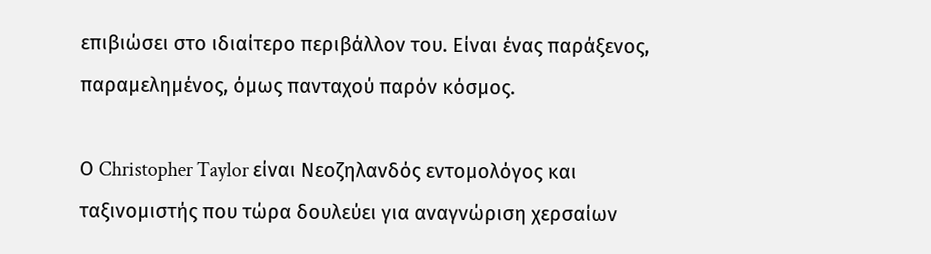επιβιώσει στο ιδιαίτερο περιβάλλον του. Είναι ένας παράξενος, παραμελημένος, όμως πανταχού παρόν κόσμος.

Ο Christopher Taylor είναι Νεοζηλανδός εντομολόγος και ταξινομιστής που τώρα δουλεύει για αναγνώριση χερσαίων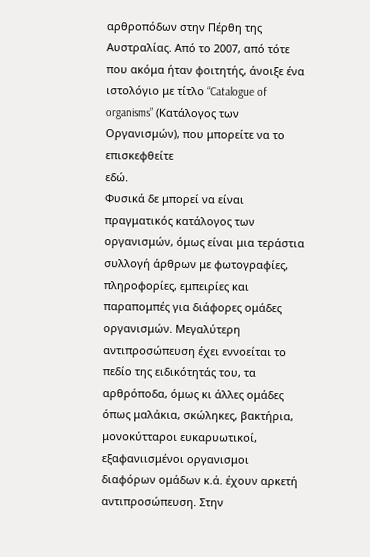αρθροπόδων στην Πέρθη της Αυστραλίας. Από το 2007, από τότε που ακόμα ήταν φοιτητής, άνοιξε ένα ιστολόγιο με τίτλο “Catalogue of organisms” (Κατάλογος των Οργανισμών), που μπορείτε να το επισκεφθείτε
εδώ.
Φυσικά δε μπορεί να είναι πραγματικός κατάλογος των οργανισμών, όμως είναι μια τεράστια συλλογή άρθρων με φωτογραφίες, πληροφορίες, εμπειρίες και παραπομπές για διάφορες ομάδες οργανισμών. Μεγαλύτερη αντιπροσώπευση έχει εννοείται το πεδίο της ειδικότητάς του, τα αρθρόποδα, όμως κι άλλες ομάδες όπως μαλάκια, σκώληκες, βακτήρια, μονοκύτταροι ευκαρυωτικοί, εξαφανιισμένοι οργανισμοι διαφόρων ομάδων κ.ά. έχουν αρκετή αντιπροσώπευση. Στην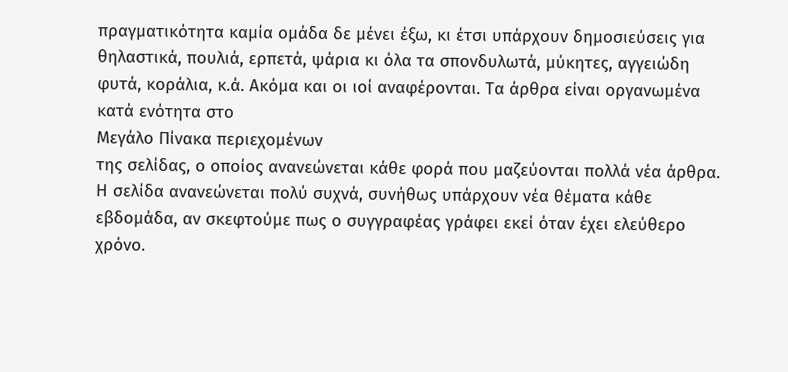πραγματικότητα καμία ομάδα δε μένει έξω, κι έτσι υπάρχουν δημοσιεύσεις για θηλαστικά, πουλιά, ερπετά, ψάρια κι όλα τα σπονδυλωτά, μύκητες, αγγειώδη φυτά, κοράλια, κ.ά. Ακόμα και οι ιοί αναφέρονται. Τα άρθρα είναι οργανωμένα κατά ενότητα στο
Μεγάλο Πίνακα περιεχομένων
της σελίδας, ο οποίος ανανεώνεται κάθε φορά που μαζεύονται πολλά νέα άρθρα. Η σελίδα ανανεώνεται πολύ συχνά, συνήθως υπάρχουν νέα θέματα κάθε εβδομάδα, αν σκεφτούμε πως ο συγγραφέας γράφει εκεί όταν έχει ελεύθερο χρόνο.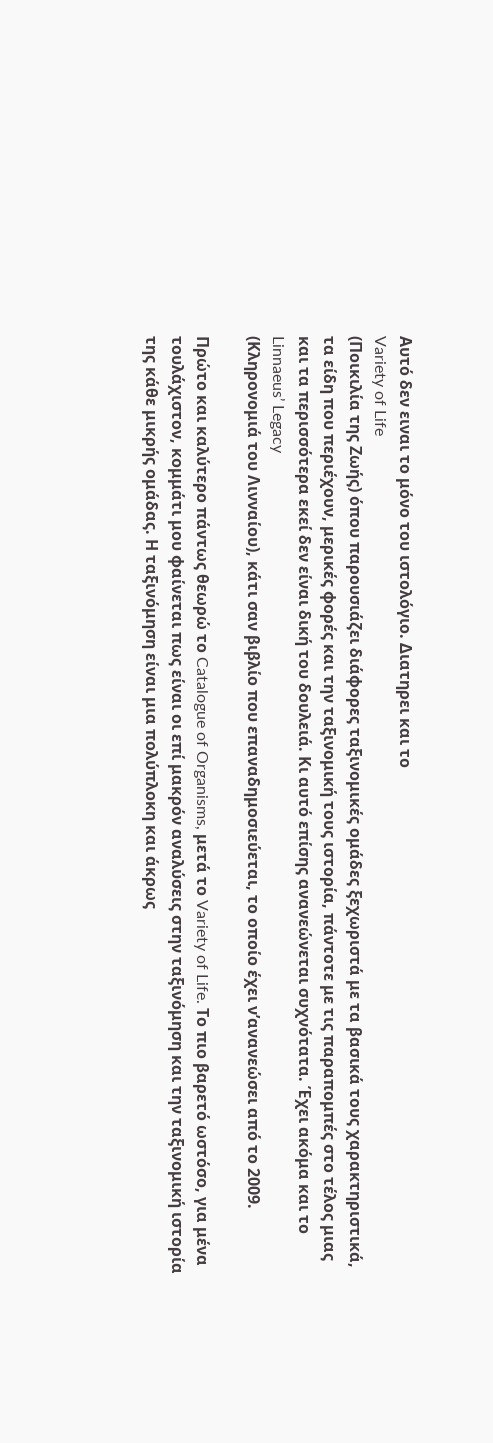Αυτό δεν ειναι το μόνο του ιστολόγιο. Διατηρει και το
Variety of Life
(Ποικιλία της Ζωής) όπου παρουσιάζει διάφορες ταξινομικές ομάδες ξεχωριστά με τα βασικά τους χαρακτηριστικά, τα είδη που περιέχουν, μερικές φορές και την ταξινομική τους ιστορία, πάντοτε με τις παραπομπές στο τέλος μιας και τα περισσότερα εκεί δεν είναι δική του δουλειά. Κι αυτό επίσης ανανεώνεται συχνότατα. Έχει ακόμα και το
Linnaeus’ Legacy
(Κληρονομιά του Λινναίου), κάτι σαν βιβλίο που επαναδημοσιεύεται, το οποίο έχει ν’ανανεώσει από το 2009.

Πρώτο και καλύτερο πάντως θεωρώ το Catalogue of Organisms, μετά το Variety of Life. Το πιο βαρετό ωστόσο, για μένα τουλάχιστον, κομμάτι μου φαίνεται πως είναι οι επί μακρόν αναλύσεις στην ταξινόμηση και την ταξινομική ιστορία της κάθε μικρής ομάδας. Η ταξινόμηση είναι μια πολύπλοκη και άκρως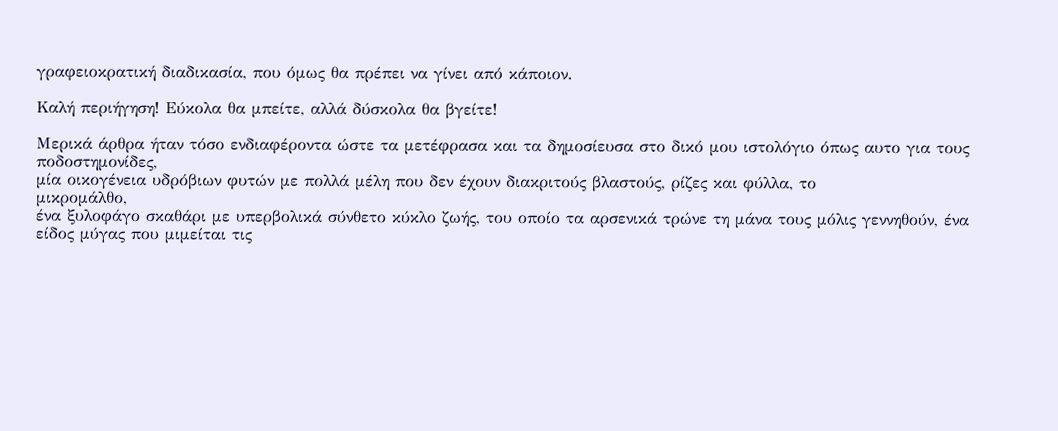γραφειοκρατική διαδικασία, που όμως θα πρέπει να γίνει από κάποιον.

Καλή περιήγηση! Εύκολα θα μπείτε, αλλά δύσκολα θα βγείτε!

Μερικά άρθρα ήταν τόσο ενδιαφέροντα ώστε τα μετέφρασα και τα δημοσίευσα στο δικό μου ιστολόγιο όπως αυτο για τους
ποδοστημονίδες,
μία οικογένεια υδρόβιων φυτών με πολλά μέλη που δεν έχουν διακριτούς βλαστούς, ρίζες και φύλλα, το
μικρομάλθο,
ένα ξυλοφάγο σκαθάρι με υπερβολικά σύνθετο κύκλο ζωής, του οποίο τα αρσενικά τρώνε τη μάνα τους μόλις γεννηθούν, ένα
είδος μύγας που μιμείται τις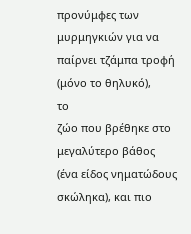προνύμφες των μυρμηγκιών για να παίρνει τζάμπα τροφή (μόνο το θηλυκό),
το
ζώο που βρέθηκε στο μεγαλύτερο βάθος
(ένα είδος νηματώδους σκώληκα), και πιο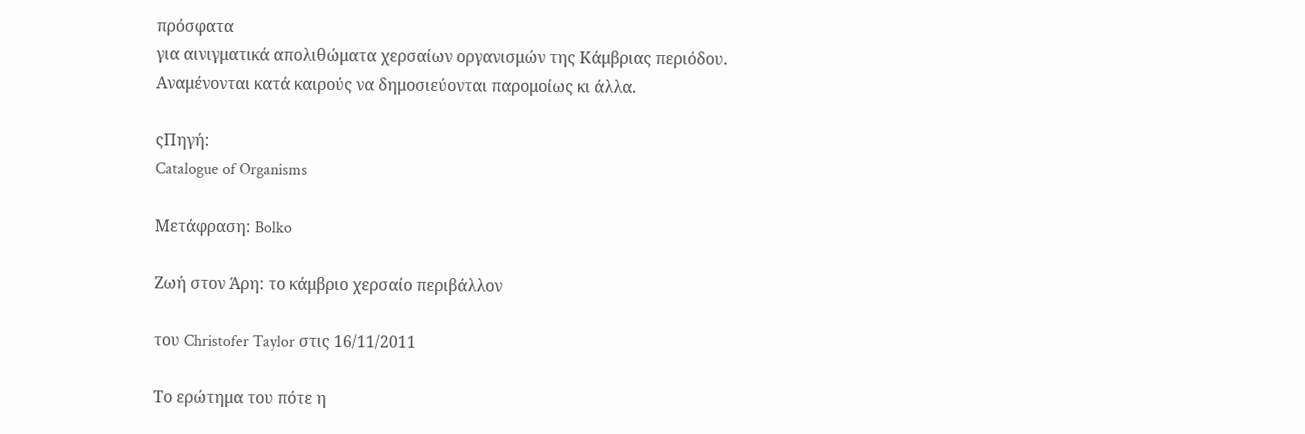πρόσφατα
για αινιγματικά απολιθώματα χερσαίων οργανισμών της Κάμβριας περιόδου.
Αναμένονται κατά καιρούς να δημοσιεύονται παρομοίως κι άλλα.

ςΠηγή:
Catalogue of Organisms

Μετάφραση: Bolko

Ζωή στον Άρη: το κάμβριο χερσαίο περιβάλλον

του Christofer Taylor στις 16/11/2011

Το ερώτημα του πότε η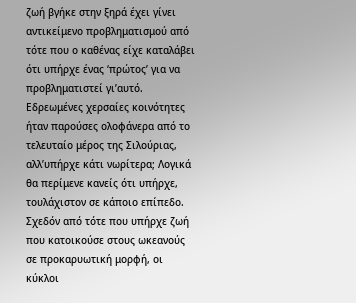ζωή βγήκε στην ξηρά έχει γίνει αντικείμενο προβληματισμού από τότε που ο καθένας είχε καταλάβει ότι υπήρχε ένας ‘πρώτος’ για να προβληματιστεί γι’αυτό. Εδρεωμένες χερσαίες κοινότητες ήταν παρούσες ολοφάνερα από το τελευταίο μέρος της Σιλούριας, αλλ’υπήρχε κάτι νωρίτερα; Λογικά θα περίμενε κανείς ότι υπήρχε, τουλάχιστον σε κάποιο επίπεδο. Σχεδόν από τότε που υπήρχε ζωή που κατοικούσε στους ωκεανούς σε προκαρυωτική μορφή, οι κύκλοι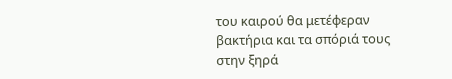του καιρού θα μετέφεραν βακτήρια και τα σπόριά τους στην ξηρά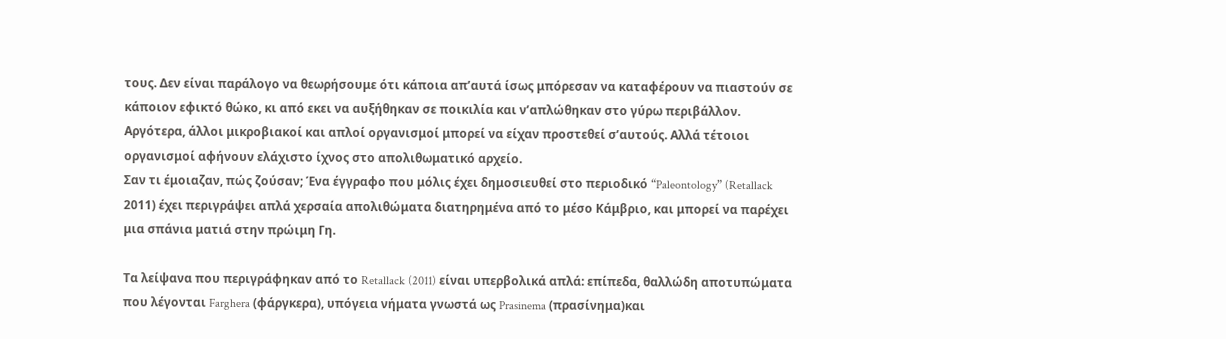τους. Δεν είναι παράλογο να θεωρήσουμε ότι κάποια απ’αυτά ίσως μπόρεσαν να καταφέρουν να πιαστούν σε κάποιον εφικτό θώκο, κι από εκει να αυξήθηκαν σε ποικιλία και ν’απλώθηκαν στο γύρω περιβάλλον. Αργότερα, άλλοι μικροβιακοί και απλοί οργανισμοί μπορεί να είχαν προστεθεί σ’αυτούς. Αλλά τέτοιοι οργανισμοί αφήνουν ελάχιστο ίχνος στο απολιθωματικό αρχείο.
Σαν τι έμοιαζαν, πώς ζούσαν; Ένα έγγραφο που μόλις έχει δημοσιευθεί στο περιοδικό “Paleontology” (Retallack 2011) έχει περιγράψει απλά χερσαία απολιθώματα διατηρημένα από το μέσο Κάμβριο, και μπορεί να παρέχει μια σπάνια ματιά στην πρώιμη Γη.

Τα λείψανα που περιγράφηκαν από το Retallack (2011) είναι υπερβολικά απλά: επίπεδα, θαλλώδη αποτυπώματα που λέγονται Farghera (φάργκερα), υπόγεια νήματα γνωστά ως Prasinema (πρασίνημα)και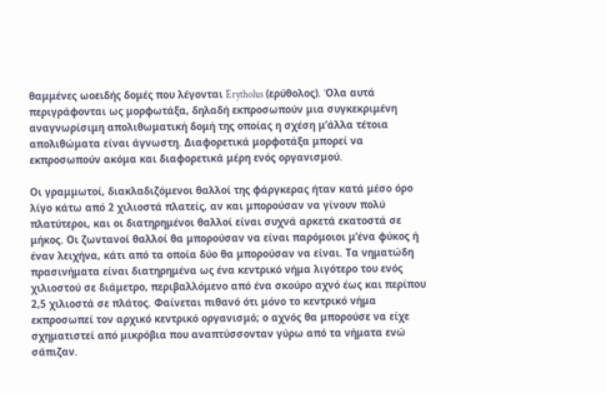θαμμένες ωοειδής δομές που λέγονται Erytholus (ερύθολος). Όλα αυτά περιγράφονται ως μορφωτάξα, δηλαδή εκπροσωπούν μια συγκεκριμένη αναγνωρίσιμη απολιθωματική δομή της οποίας η σχέση μ’άλλα τέτοια απολιθώματα είναι άγνωστη. Διαφορετικά μορφοτάξα μπορεί να εκπροσωπούν ακόμα και διαφορετικά μέρη ενός οργανισμού.

Οι γραμμωτοί, διακλαδιζόμενοι θαλλοί της φάργκερας ήταν κατά μέσο όρο λίγο κάτω από 2 χιλιοστά πλατείς, αν και μπορούσαν να γίνουν πολύ πλατύτεροι, και οι διατηρημένοι θαλλοί είναι συχνά αρκετά εκατοστά σε μήκος. Οι ζωντανοί θαλλοί θα μπορούσαν να είναι παρόμοιοι μ’ένα φύκος ή έναν λειχήνα, κάτι από τα οποία δύο θα μπορούσαν να είναι. Τα νηματώδη πρασινήματα είναι διατηρημένα ως ένα κεντρικό νήμα λιγότερο του ενός χιλιοστού σε διάμετρο, περιβαλλόμενο από ένα σκούρο αχνό έως και περίπου 2,5 χιλιοστά σε πλάτος. Φαίνεται πιθανό ότι μόνο το κεντρικό νήμα εκπροσωπεί τον αρχικό κεντρικό οργανισμό; ο αχνός θα μπορούσε να είχε σχηματιστεί από μικρόβια που αναπτύσσονταν γύρω από τα νήματα ενώ σάπιζαν.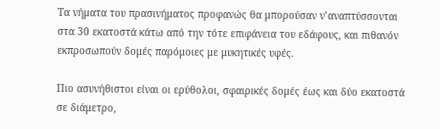Τα νήματα του πρασινήματος προφανώς θα μπορούσαν ν’αναπτύσσονται στα 30 εκατοστά κάτω από την τότε επιφάνεια του εδάφους, και πιθανόν εκπροσωπούν δομές παρόμοιες με μυκητικές υφές.

Πιο ασυνήθιστοι είναι οι ερύθολοι, σφαιρικές δομές έως και δύο εκατοστά σε διάμετρο,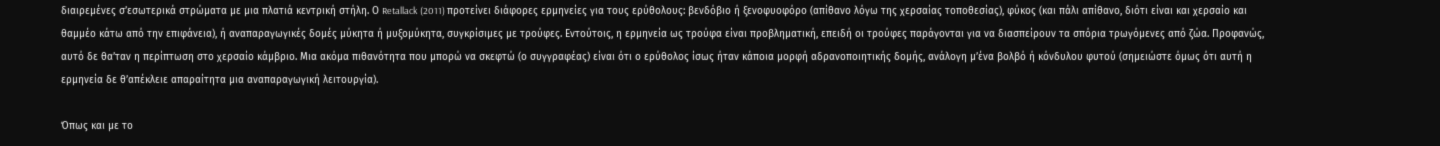διαιρεμένες σ’εσωτερικά στρώματα με μια πλατιά κεντρική στήλη. Ο Retallack (2011) προτείνει διάφορες ερμηνείες για τους ερύθολους: βενδόβιο ή ξενοφυοφόρο (απίθανο λόγω της χερσαίας τοποθεσίας), φύκος (και πάλι απίθανο, διότι είναι και χερσαίο και θαμμέο κάτω από την επιφάνεια), ή αναπαραγωγικές δομές μύκητα ή μυξομύκητα, συγκρίσιμες με τρούφες. Εντούτοις, η ερμηνεία ως τρούφα είναι προβληματική, επειδή οι τρούφες παράγονται για να διασπείρουν τα σπόρια τρωγόμενες από ζώα. Προφανώς, αυτό δε θα’ταν η περίπτωση στο χερσαίο κάμβριο. Μια ακόμα πιθανότητα που μπορώ να σκεφτώ (ο συγγραφέας) είναι ότι ο ερύθολος ίσως ήταν κάποια μορφή αδρανοποιητικής δομής, ανάλογη μ’ένα βολβό ή κόνδυλου φυτού (σημειώστε όμως ότι αυτή η ερμηνεία δε θ’απέκλειε απαραίτητα μια αναπαραγωγική λειτουργία).

Όπως και με το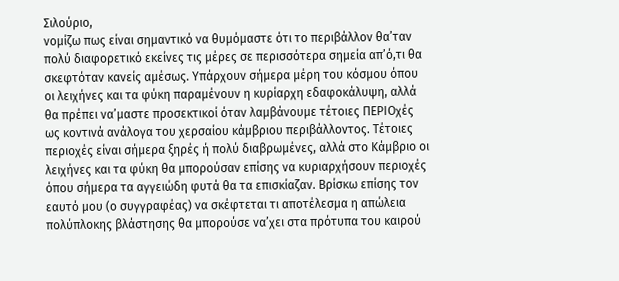Σιλούριο,
νομίζω πως είναι σημαντικό να θυμόμαστε ότι το περιβάλλον θα’ταν πολύ διαφορετικό εκείνες τις μέρες σε περισσότερα σημεία απ’ό,τι θα σκεφτόταν κανείς αμέσως. Υπάρχουν σήμερα μέρη του κόσμου όπου οι λειχήνες και τα φύκη παραμένουν η κυρίαρχη εδαφοκάλυψη, αλλά θα πρέπει να’μαστε προσεκτικοί όταν λαμβάνουμε τέτοιες ΠΕΡΙΟχές ως κοντινά ανάλογα του χερσαίου κάμβριου περιβάλλοντος. Τέτοιες περιοχές είναι σήμερα ξηρές ή πολύ διαβρωμένες, αλλά στο Κάμβριο οι λειχήνες και τα φύκη θα μπορούσαν επίσης να κυριαρχήσουν περιοχές όπου σήμερα τα αγγειώδη φυτά θα τα επισκίαζαν. Βρίσκω επίσης τον εαυτό μου (ο συγγραφέας) να σκέφτεται τι αποτέλεσμα η απώλεια πολύπλοκης βλάστησης θα μπορούσε να’χει στα πρότυπα του καιρού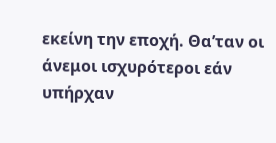εκείνη την εποχή. Θα’ταν οι άνεμοι ισχυρότεροι εάν υπήρχαν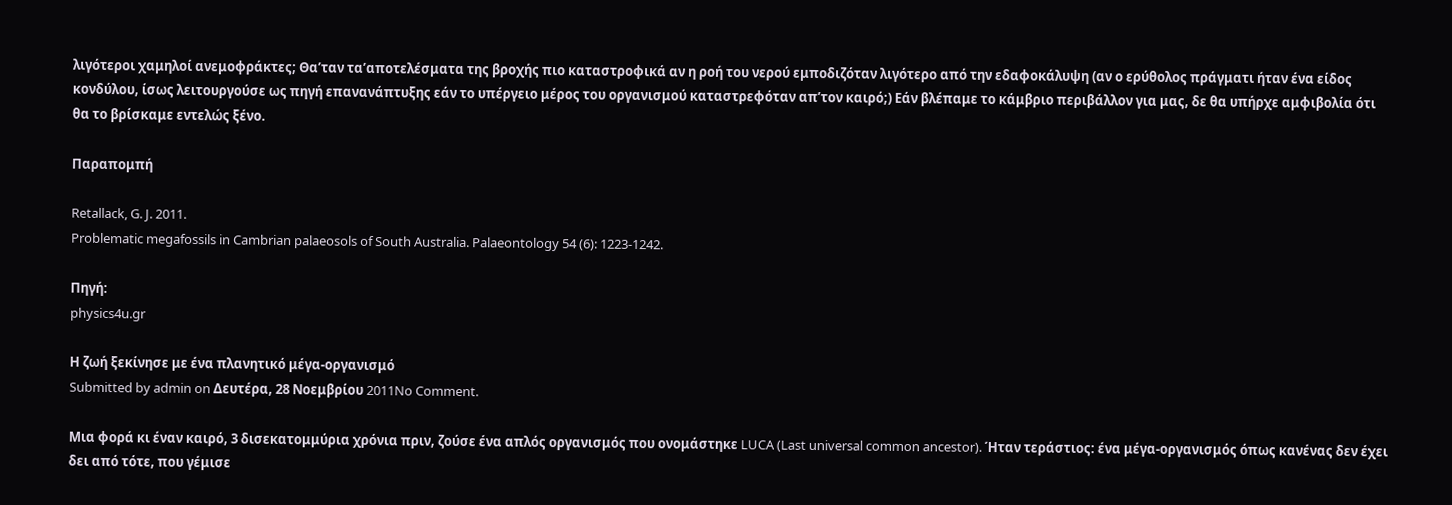λιγότεροι χαμηλοί ανεμοφράκτες; Θα’ταν τα’αποτελέσματα της βροχής πιο καταστροφικά αν η ροή του νερού εμποδιζόταν λιγότερο από την εδαφοκάλυψη (αν ο ερύθολος πράγματι ήταν ένα είδος κονδύλου, ίσως λειτουργούσε ως πηγή επανανάπτυξης εάν το υπέργειο μέρος του οργανισμού καταστρεφόταν απ’τον καιρό;) Εάν βλέπαμε το κάμβριο περιβάλλον για μας, δε θα υπήρχε αμφιβολία ότι θα το βρίσκαμε εντελώς ξένο.

Παραπομπή

Retallack, G. J. 2011.
Problematic megafossils in Cambrian palaeosols of South Australia. Palaeontology 54 (6): 1223-1242.

Πηγή:
physics4u.gr

Η ζωή ξεκίνησε με ένα πλανητικό μέγα-οργανισμό
Submitted by admin on Δευτέρα, 28 Νοεμβρίου 2011No Comment.

Μια φορά κι έναν καιρό, 3 δισεκατομμύρια χρόνια πριν, ζούσε ένα απλός οργανισμός που ονομάστηκε LUCA (Last universal common ancestor). Ήταν τεράστιος: ένα μέγα-οργανισμός όπως κανένας δεν έχει δει από τότε, που γέμισε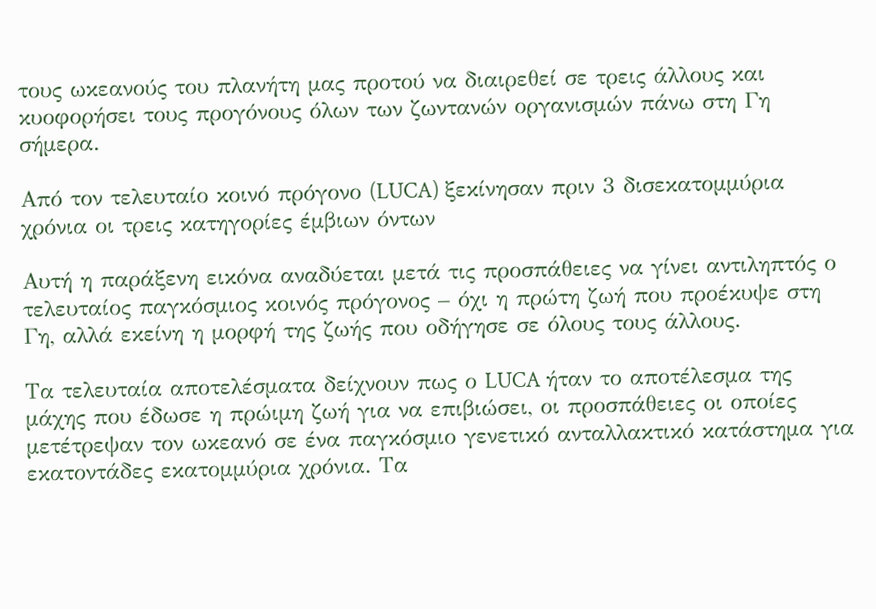τους ωκεανούς του πλανήτη μας προτού να διαιρεθεί σε τρεις άλλους και κυοφορήσει τους προγόνους όλων των ζωντανών οργανισμών πάνω στη Γη σήμερα.

Από τον τελευταίο κοινό πρόγονο (LUCA) ξεκίνησαν πριν 3 δισεκατομμύρια χρόνια οι τρεις κατηγορίες έμβιων όντων

Αυτή η παράξενη εικόνα αναδύεται μετά τις προσπάθειες να γίνει αντιληπτός ο τελευταίος παγκόσμιος κοινός πρόγονος – όχι η πρώτη ζωή που προέκυψε στη Γη, αλλά εκείνη η μορφή της ζωής που οδήγησε σε όλους τους άλλους.

Τα τελευταία αποτελέσματα δείχνουν πως ο LUCA ήταν το αποτέλεσμα της μάχης που έδωσε η πρώιμη ζωή για να επιβιώσει, οι προσπάθειες οι οποίες μετέτρεψαν τον ωκεανό σε ένα παγκόσμιο γενετικό ανταλλακτικό κατάστημα για εκατοντάδες εκατομμύρια χρόνια. Τα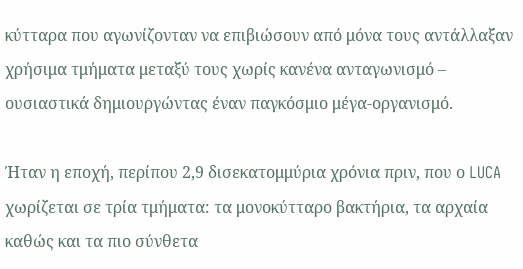κύτταρα που αγωνίζονταν να επιβιώσουν από μόνα τους αντάλλαξαν χρήσιμα τμήματα μεταξύ τους χωρίς κανένα ανταγωνισμό – ουσιαστικά δημιουργώντας έναν παγκόσμιο μέγα-οργανισμό.

Ήταν η εποχή, περίπου 2,9 δισεκατομμύρια χρόνια πριν, που ο LUCA χωρίζεται σε τρία τμήματα: τα μονοκύτταρο βακτήρια, τα αρχαία καθώς και τα πιο σύνθετα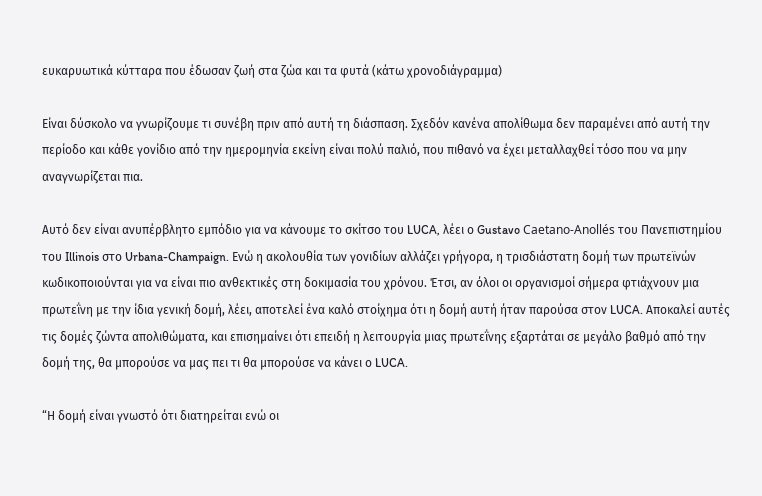ευκαρυωτικά κύτταρα που έδωσαν ζωή στα ζώα και τα φυτά (κάτω χρονοδιάγραμμα)

Είναι δύσκολο να γνωρίζουμε τι συνέβη πριν από αυτή τη διάσπαση. Σχεδόν κανένα απολίθωμα δεν παραμένει από αυτή την περίοδο και κάθε γονίδιο από την ημερομηνία εκείνη είναι πολύ παλιό, που πιθανό να έχει μεταλλαχθεί τόσο που να μην αναγνωρίζεται πια.

Αυτό δεν είναι ανυπέρβλητο εμπόδιο για να κάνουμε το σκίτσο του LUCA, λέει ο Gustavo Caetano-Anollés του Πανεπιστημίου του Illinois στο Urbana-Champaign. Ενώ η ακολουθία των γονιδίων αλλάζει γρήγορα, η τρισδιάστατη δομή των πρωτεϊνών κωδικοποιούνται για να είναι πιο ανθεκτικές στη δοκιμασία του χρόνου. Έτσι, αν όλοι οι οργανισμοί σήμερα φτιάχνουν μια πρωτεΐνη με την ίδια γενική δομή, λέει, αποτελεί ένα καλό στοίχημα ότι η δομή αυτή ήταν παρούσα στον LUCA. Αποκαλεί αυτές τις δομές ζώντα απολιθώματα, και επισημαίνει ότι επειδή η λειτουργία μιας πρωτεΐνης εξαρτάται σε μεγάλο βαθμό από την δομή της, θα μπορούσε να μας πει τι θα μπορούσε να κάνει ο LUCA.

“Η δομή είναι γνωστό ότι διατηρείται ενώ οι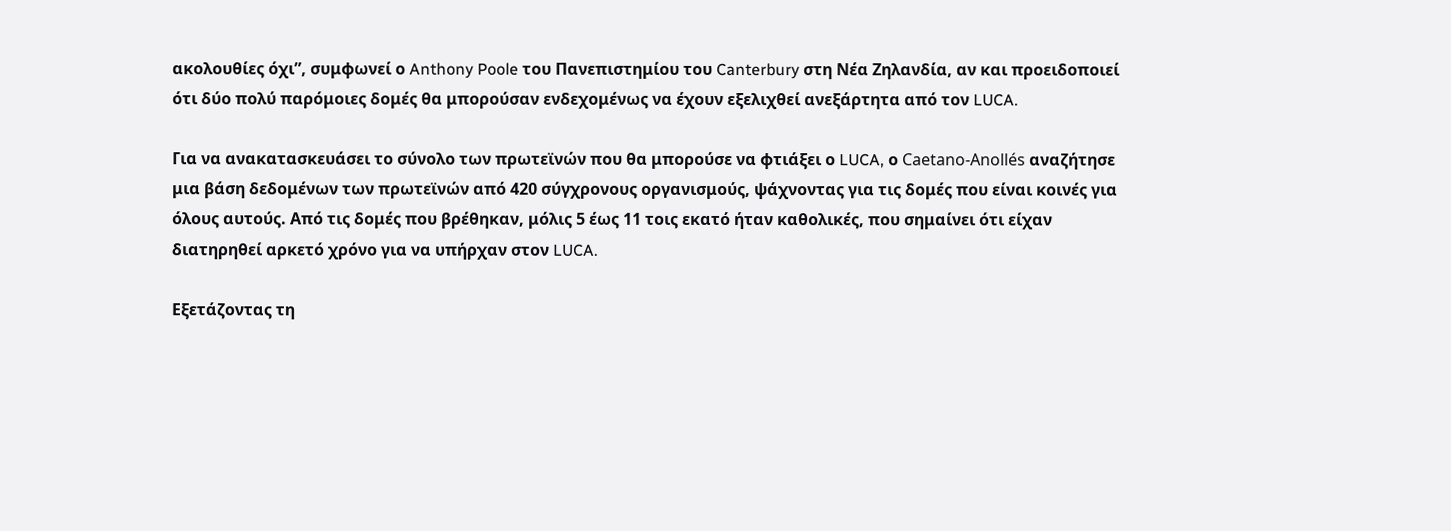ακολουθίες όχι”, συμφωνεί ο Anthony Poole του Πανεπιστημίου του Canterbury στη Νέα Ζηλανδία, αν και προειδοποιεί ότι δύο πολύ παρόμοιες δομές θα μπορούσαν ενδεχομένως να έχουν εξελιχθεί ανεξάρτητα από τον LUCA.

Για να ανακατασκευάσει το σύνολο των πρωτεϊνών που θα μπορούσε να φτιάξει ο LUCA, ο Caetano-Anollés αναζήτησε μια βάση δεδομένων των πρωτεϊνών από 420 σύγχρονους οργανισμούς, ψάχνοντας για τις δομές που είναι κοινές για όλους αυτούς. Από τις δομές που βρέθηκαν, μόλις 5 έως 11 τοις εκατό ήταν καθολικές, που σημαίνει ότι είχαν διατηρηθεί αρκετό χρόνο για να υπήρχαν στον LUCA.

Εξετάζοντας τη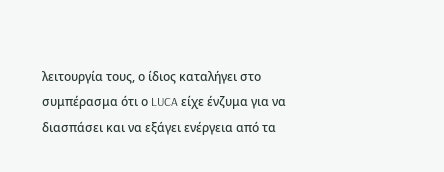λειτουργία τους, ο ίδιος καταλήγει στο συμπέρασμα ότι ο LUCA είχε ένζυμα για να διασπάσει και να εξάγει ενέργεια από τα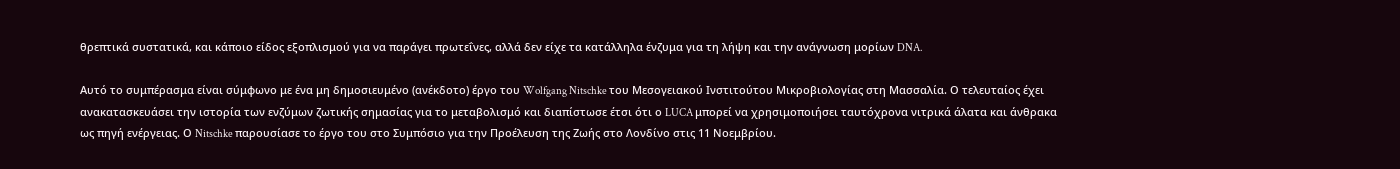θρεπτικά συστατικά, και κάποιο είδος εξοπλισμού για να παράγει πρωτεΐνες, αλλά δεν είχε τα κατάλληλα ένζυμα για τη λήψη και την ανάγνωση μορίων DNA.

Αυτό το συμπέρασμα είναι σύμφωνο με ένα μη δημοσιευμένο (ανέκδοτο) έργο του Wolfgang Nitschke του Μεσογειακού Ινστιτούτου Μικροβιολογίας στη Μασσαλία. Ο τελευταίος έχει ανακατασκευάσει την ιστορία των ενζύμων ζωτικής σημασίας για το μεταβολισμό και διαπίστωσε έτσι ότι ο LUCA μπορεί να χρησιμοποιήσει ταυτόχρονα νιτρικά άλατα και άνθρακα ως πηγή ενέργειας. Ο Nitschke παρουσίασε το έργο του στο Συμπόσιο για την Προέλευση της Ζωής στο Λονδίνο στις 11 Νοεμβρίου.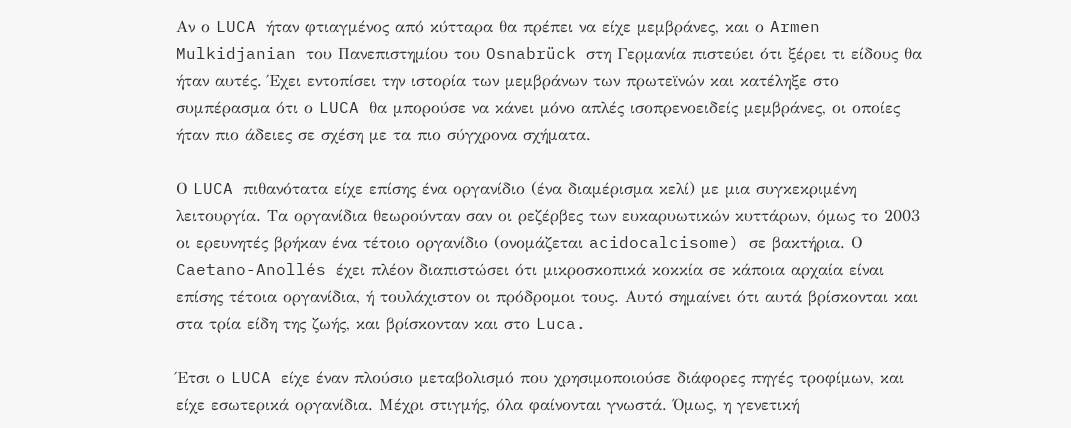Αν ο LUCA ήταν φτιαγμένος από κύτταρα θα πρέπει να είχε μεμβράνες, και ο Armen Mulkidjanian του Πανεπιστημίου του Osnabrück στη Γερμανία πιστεύει ότι ξέρει τι είδους θα ήταν αυτές. Έχει εντοπίσει την ιστορία των μεμβράνων των πρωτεϊνών και κατέληξε στο συμπέρασμα ότι ο LUCA θα μπορούσε να κάνει μόνο απλές ισοπρενοειδείς μεμβράνες, οι οποίες ήταν πιο άδειες σε σχέση με τα πιο σύγχρονα σχήματα.

Ο LUCA πιθανότατα είχε επίσης ένα οργανίδιο (ένα διαμέρισμα κελί) με μια συγκεκριμένη λειτουργία. Τα οργανίδια θεωρούνταν σαν οι ρεζέρβες των ευκαρυωτικών κυττάρων, όμως το 2003 οι ερευνητές βρήκαν ένα τέτοιο οργανίδιο (ονομάζεται acidocalcisome) σε βακτήρια. Ο Caetano-Anollés έχει πλέον διαπιστώσει ότι μικροσκοπικά κοκκία σε κάποια αρχαία είναι επίσης τέτοια οργανίδια, ή τουλάχιστον οι πρόδρομοι τους. Αυτό σημαίνει ότι αυτά βρίσκονται και στα τρία είδη της ζωής, και βρίσκονταν και στο Luca.

Έτσι ο LUCA είχε έναν πλούσιο μεταβολισμό που χρησιμοποιούσε διάφορες πηγές τροφίμων, και είχε εσωτερικά οργανίδια. Μέχρι στιγμής, όλα φαίνονται γνωστά. Όμως, η γενετική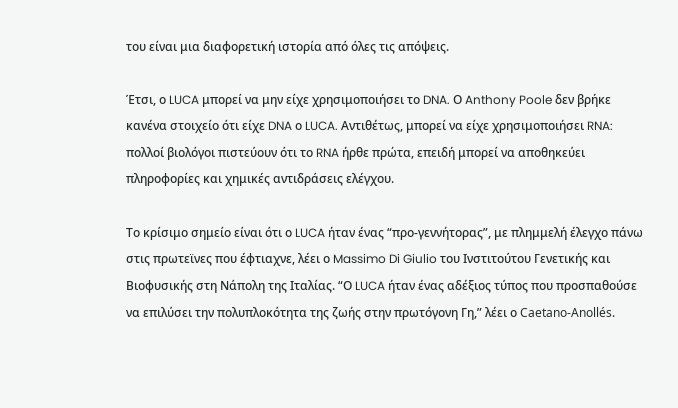του είναι μια διαφορετική ιστορία από όλες τις απόψεις.

Έτσι, ο LUCA μπορεί να μην είχε χρησιμοποιήσει το DNA. Ο Anthony Poole δεν βρήκε κανένα στοιχείο ότι είχε DNA ο LUCA. Αντιθέτως, μπορεί να είχε χρησιμοποιήσει RNA: πολλοί βιολόγοι πιστεύουν ότι το RNA ήρθε πρώτα, επειδή μπορεί να αποθηκεύει πληροφορίες και χημικές αντιδράσεις ελέγχου.

Το κρίσιμο σημείο είναι ότι ο LUCA ήταν ένας “προ-γεννήτορας”, με πλημμελή έλεγχο πάνω στις πρωτεϊνες που έφτιαχνε, λέει ο Massimo Di Giulio του Ινστιτούτου Γενετικής και Βιοφυσικής στη Νάπολη της Ιταλίας. “Ο LUCA ήταν ένας αδέξιος τύπος που προσπαθούσε να επιλύσει την πολυπλοκότητα της ζωής στην πρωτόγονη Γη,” λέει ο Caetano-Anollés.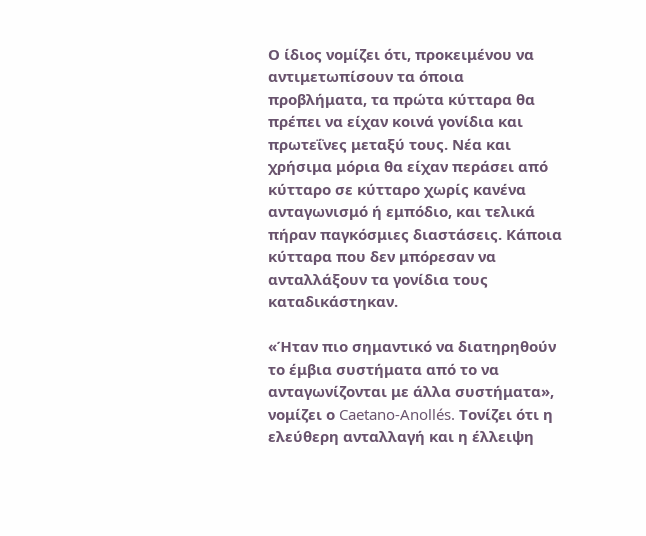Ο ίδιος νομίζει ότι, προκειμένου να αντιμετωπίσουν τα όποια προβλήματα, τα πρώτα κύτταρα θα πρέπει να είχαν κοινά γονίδια και πρωτεΐνες μεταξύ τους. Νέα και χρήσιμα μόρια θα είχαν περάσει από κύτταρο σε κύτταρο χωρίς κανένα ανταγωνισμό ή εμπόδιο, και τελικά πήραν παγκόσμιες διαστάσεις. Κάποια κύτταρα που δεν μπόρεσαν να ανταλλάξουν τα γονίδια τους καταδικάστηκαν.

«Ήταν πιο σημαντικό να διατηρηθούν το έμβια συστήματα από το να ανταγωνίζονται με άλλα συστήματα», νομίζει ο Caetano-Anollés. Τονίζει ότι η ελεύθερη ανταλλαγή και η έλλειψη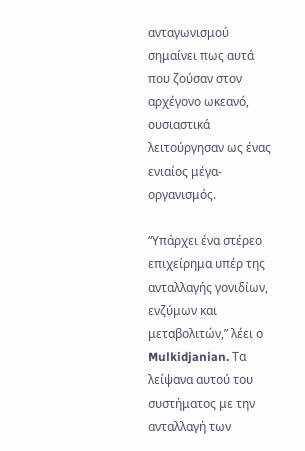ανταγωνισμού σημαίνει πως αυτά που ζούσαν στον αρχέγονο ωκεανό, ουσιαστικά λειτούργησαν ως ένας ενιαίος μέγα-οργανισμός.

“Υπάρχει ένα στέρεο επιχείρημα υπέρ της ανταλλαγής γονιδίων, ενζύμων και μεταβολιτών,” λέει ο Mulkidjanian. Τα λείψανα αυτού του συστήματος με την ανταλλαγή των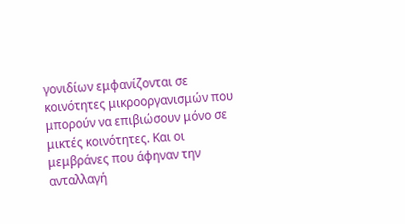γονιδίων εμφανίζονται σε κοινότητες μικροοργανισμών που μπορούν να επιβιώσουν μόνο σε μικτές κοινότητες. Και οι μεμβράνες που άφηναν την ανταλλαγή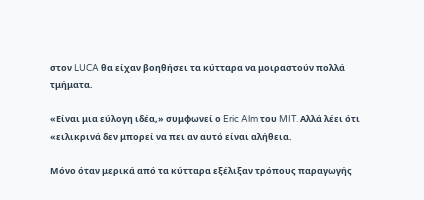στον LUCA θα είχαν βοηθήσει τα κύτταρα να μοιραστούν πολλά τμήματα.

«Είναι μια εύλογη ιδέα,» συμφωνεί ο Eric Alm του MIT. Αλλά λέει ότι «ειλικρινά δεν μπορεί να πει αν αυτό είναι αλήθεια.

Μόνο όταν μερικά από τα κύτταρα εξέλιξαν τρόπους παραγωγής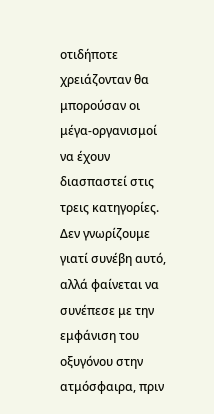οτιδήποτε χρειάζονταν θα μπορούσαν οι μέγα-οργανισμοί να έχουν διασπαστεί στις τρεις κατηγορίες. Δεν γνωρίζουμε γιατί συνέβη αυτό, αλλά φαίνεται να συνέπεσε με την εμφάνιση του οξυγόνου στην ατμόσφαιρα, πριν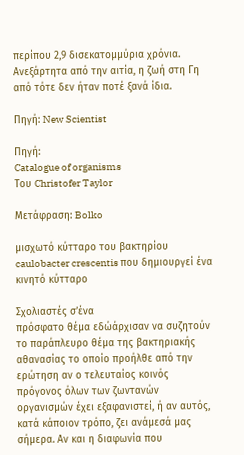περίπου 2,9 δισεκατομμύρια χρόνια. Ανεξάρτητα από την αιτία, η ζωή στη Γη από τότε δεν ήταν ποτέ ξανά ίδια.

Πηγή: New Scientist

Πηγή:
Catalogue of organisms
Του Christofer Taylor

Μετάφραση: Bolko

μισχωτό κύτταρο του βακτηρίου caulobacter crescentis που δημιουργεί ένα κινητό κύτταρο

Σχολιαστές σ’ένα
πρόσφατο θέμα εδώάρχισαν να συζητούν το παράπλευρο θέμα της βακτηριακής αθανασίας το οποίο προήλθε από την ερώτηση αν ο τελευταίος κοινός πρόγονος όλων των ζωντανών οργανισμών έχει εξαφανιστεί, ή αν αυτός, κατά κάποιον τρόπο, ζει ανάμεσά μας σήμερα. Αν και η διαφωνία που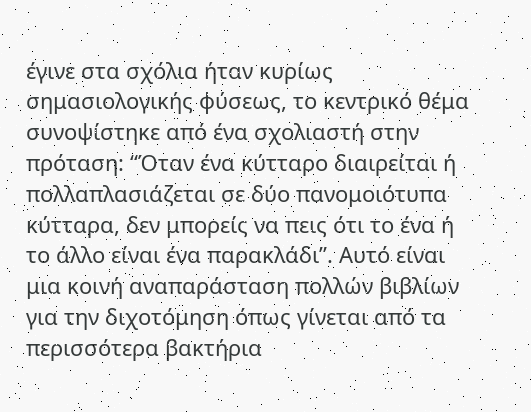έγινε στα σχόλια ήταν κυρίως σημασιολογικής φύσεως, το κεντρικό θέμα συνοψίστηκε από ένα σχολιαστή στην πρόταση: “Όταν ένα κύτταρο διαιρείται ή πολλαπλασιάζεται σε δύο πανομοιότυπα κύτταρα, δεν μπορείς να πεις ότι το ένα ή το άλλο είναι ένα παρακλάδι”. Αυτό είναι μια κοινή αναπαράσταση πολλών βιβλίων για την διχοτόμηση όπως γίνεται από τα περισσότερα βακτήρια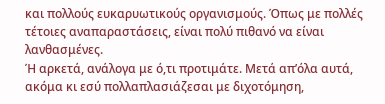και πολλούς ευκαρυωτικούς οργανισμούς. Όπως με πολλές τέτοιες αναπαραστάσεις, είναι πολύ πιθανό να είναι λανθασμένες.
Ή αρκετά, ανάλογα με ό,τι προτιμάτε. Μετά απ’όλα αυτά, ακόμα κι εσύ πολλαπλασιάζεσαι με διχοτόμηση,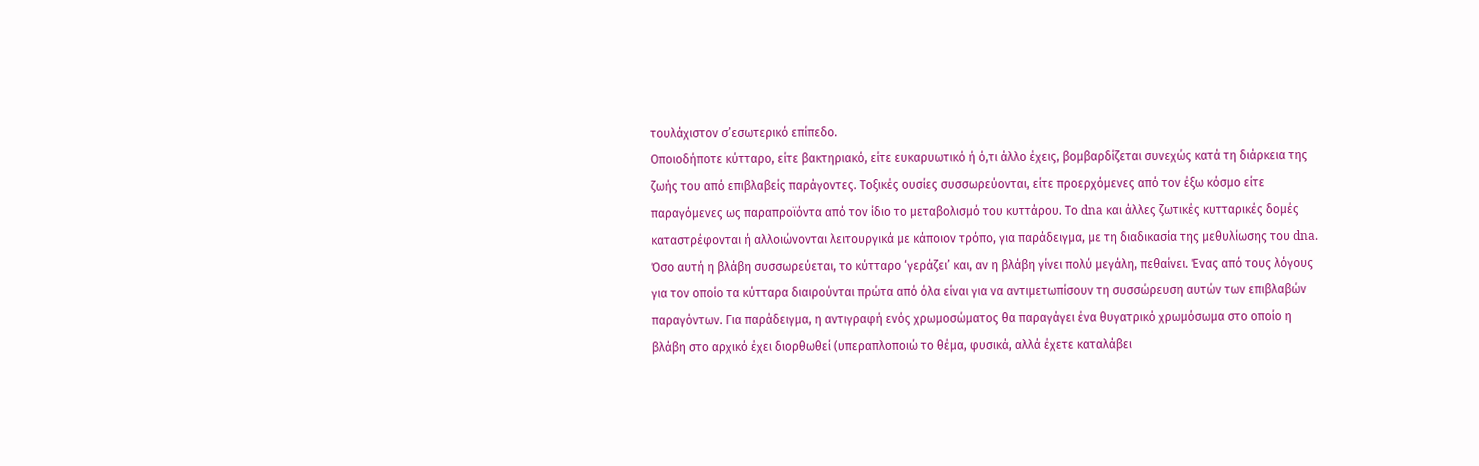τουλάχιστον σ’εσωτερικό επίπεδο.
Οποιοδήποτε κύτταρο, είτε βακτηριακό, είτε ευκαρυωτικό ή ό,τι άλλο έχεις, βομβαρδίζεται συνεχώς κατά τη διάρκεια της ζωής του από επιβλαβείς παράγοντες. Τοξικές ουσίες συσσωρεύονται, είτε προερχόμενες από τον έξω κόσμο είτε παραγόμενες ως παραπροϊόντα από τον ίδιο το μεταβολισμό του κυττάρου. Το dna και άλλες ζωτικές κυτταρικές δομές καταστρέφονται ή αλλοιώνονται λειτουργικά με κάποιον τρόπο, για παράδειγμα, με τη διαδικασία της μεθυλίωσης του dna. Όσο αυτή η βλάβη συσσωρεύεται, το κύτταρο ‘γεράζει’ και, αν η βλάβη γίνει πολύ μεγάλη, πεθαίνει. Ένας από τους λόγους για τον οποίο τα κύτταρα διαιρούνται πρώτα από όλα είναι για να αντιμετωπίσουν τη συσσώρευση αυτών των επιβλαβών παραγόντων. Για παράδειγμα, η αντιγραφή ενός χρωμοσώματος θα παραγάγει ένα θυγατρικό χρωμόσωμα στο οποίο η βλάβη στο αρχικό έχει διορθωθεί (υπεραπλοποιώ το θέμα, φυσικά, αλλά έχετε καταλάβει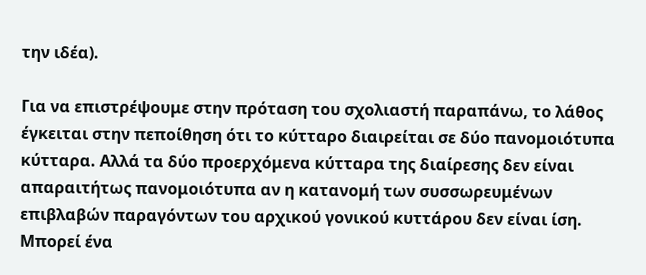την ιδέα).

Για να επιστρέψουμε στην πρόταση του σχολιαστή παραπάνω, το λάθος έγκειται στην πεποίθηση ότι το κύτταρο διαιρείται σε δύο πανομοιότυπα κύτταρα. Αλλά τα δύο προερχόμενα κύτταρα της διαίρεσης δεν είναι απαραιτήτως πανομοιότυπα αν η κατανομή των συσσωρευμένων επιβλαβών παραγόντων του αρχικού γονικού κυττάρου δεν είναι ίση. Μπορεί ένα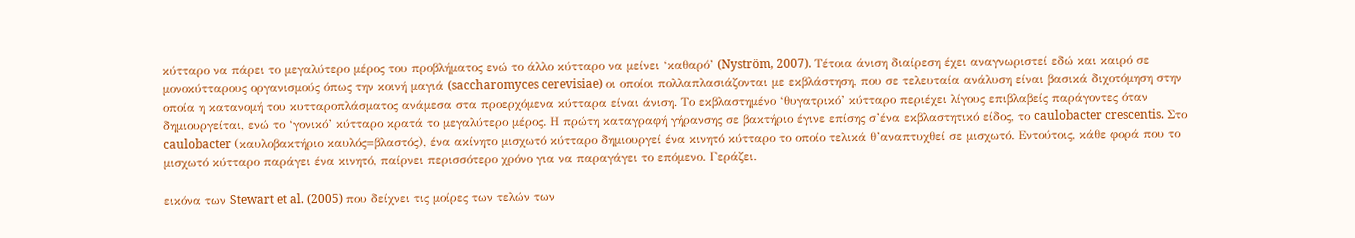κύτταρο να πάρει το μεγαλύτερο μέρος του προβλήματος ενώ το άλλο κύτταρο να μείνει ‘καθαρό’ (Nyström, 2007). Τέτοια άνιση διαίρεση έχει αναγνωριστεί εδώ και καιρό σε μονοκύτταρους οργανισμούς όπως την κοινή μαγιά (saccharomyces cerevisiae) οι οποίοι πολλαπλασιάζονται με εκβλάστηση, που σε τελευταία ανάλυση είναι βασικά διχοτόμηση στην οποία η κατανομή του κυτταροπλάσματος ανάμεσα στα προερχόμενα κύτταρα είναι άνιση. Το εκβλαστημένο ‘θυγατρικό’ κύτταρο περιέχει λίγους επιβλαβείς παράγοντες όταν δημιουργείται, ενώ το ‘γονικό’ κύτταρο κρατά το μεγαλύτερο μέρος. Η πρώτη καταγραφή γήρανσης σε βακτήριο έγινε επίσης σ’ένα εκβλαστητικό είδος, το caulobacter crescentis. Στο caulobacter (καυλοβακτήριο καυλός=βλαστός), ένα ακίνητο μισχωτό κύτταρο δημιουργεί ένα κινητό κύτταρο το οποίο τελικά θ’αναπτυχθεί σε μισχωτό. Εντούτοις, κάθε φορά που το μισχωτό κύτταρο παράγει ένα κινητό, παίρνει περισσότερο χρόνο για να παραγάγει το επόμενο. Γεράζει.

εικόνα των Stewart et al. (2005) που δείχνει τις μοίρες των τελών των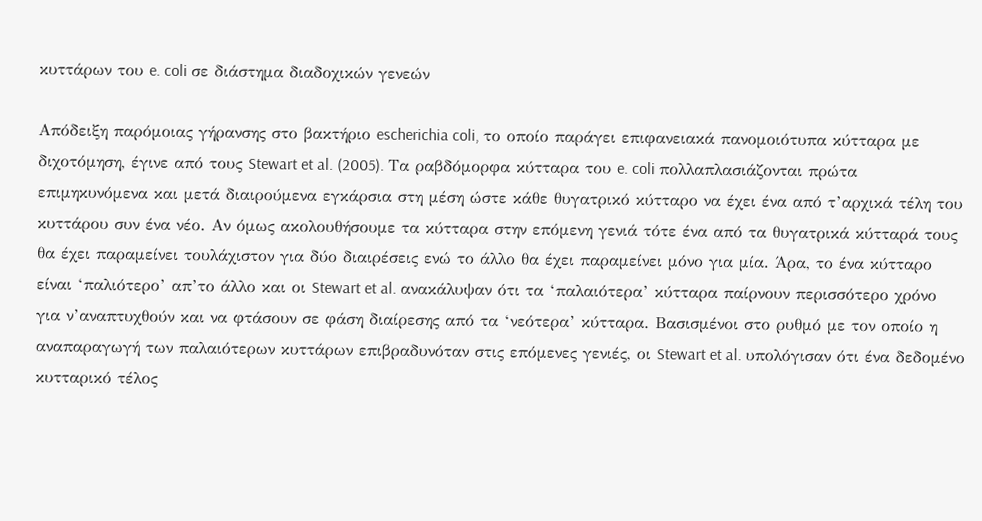κυττάρων του e. coli σε διάστημα διαδοχικών γενεών

Απόδειξη παρόμοιας γήρανσης στο βακτήριο escherichia coli, το οποίο παράγει επιφανειακά πανομοιότυπα κύτταρα με διχοτόμηση, έγινε από τους Stewart et al. (2005). Τα ραβδόμορφα κύτταρα του e. coli πολλαπλασιάζονται πρώτα επιμηκυνόμενα και μετά διαιρούμενα εγκάρσια στη μέση ώστε κάθε θυγατρικό κύτταρο να έχει ένα από τ’αρχικά τέλη του κυττάρου συν ένα νέο. Αν όμως ακολουθήσουμε τα κύτταρα στην επόμενη γενιά τότε ένα από τα θυγατρικά κύτταρά τους θα έχει παραμείνει τουλάχιστον για δύο διαιρέσεις ενώ το άλλο θα έχει παραμείνει μόνο για μία. Άρα, το ένα κύτταρο είναι ‘παλιότερο’ απ’το άλλο και οι Stewart et al. ανακάλυψαν ότι τα ‘παλαιότερα’ κύτταρα παίρνουν περισσότερο χρόνο για ν’αναπτυχθούν και να φτάσουν σε φάση διαίρεσης από τα ‘νεότερα’ κύτταρα. Βασισμένοι στο ρυθμό με τον οποίο η αναπαραγωγή των παλαιότερων κυττάρων επιβραδυνόταν στις επόμενες γενιές, οι Stewart et al. υπολόγισαν ότι ένα δεδομένο κυτταρικό τέλος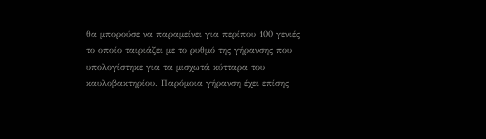θα μπορούσε να παραμείνει για περίπου 100 γενιές το οποίο ταιριάζει με το ρυθμό της γήρανσης που υπολογίστηκε για τα μισχωτά κύτταρα του καυλοβακτηρίου. Παρόμοια γήρανση έχει επίσης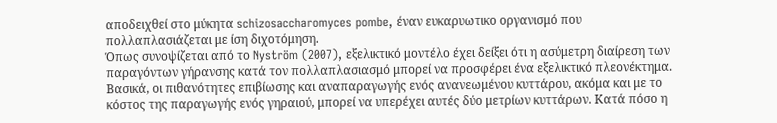αποδειχθεί στο μύκητα schizosaccharomyces pombe, έναν ευκαρυωτικο οργανισμό που πολλαπλασιάζεται με ίση διχοτόμηση.
Όπως συνοψίζεται από το Nyström (2007), εξελικτικό μοντέλο έχει δείξει ότι η ασύμετρη διαίρεση των παραγόντων γήρανσης κατά τον πολλαπλασιασμό μπορεί να προσφέρει ένα εξελικτικό πλεονέκτημα. Βασικά, οι πιθανότητες επιβίωσης και αναπαραγωγής ενός ανανεωμένου κυττάρου, ακόμα και με το κόστος της παραγωγής ενός γηραιού, μπορεί να υπερέχει αυτές δύο μετρίων κυττάρων. Κατά πόσο η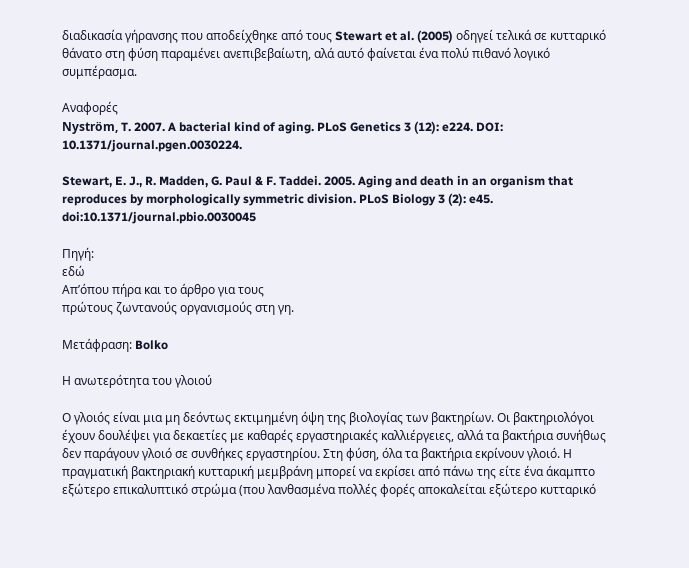διαδικασία γήρανσης που αποδείχθηκε από τους Stewart et al. (2005) οδηγεί τελικά σε κυτταρικό θάνατο στη φύση παραμένει ανεπιβεβαίωτη, αλά αυτό φαίνεται ένα πολύ πιθανό λογικό συμπέρασμα.

Αναφορές
Nyström, T. 2007. A bacterial kind of aging. PLoS Genetics 3 (12): e224. DOI: 10.1371/journal.pgen.0030224.

Stewart, E. J., R. Madden, G. Paul & F. Taddei. 2005. Aging and death in an organism that reproduces by morphologically symmetric division. PLoS Biology 3 (2): e45. doi:10.1371/journal.pbio.0030045

Πηγή:
εδώ
Απ’όπου πήρα και το άρθρο για τους
πρώτους ζωντανούς οργανισμούς στη γη.

Μετάφραση: Bolko

Η ανωτερότητα του γλοιού

Ο γλοιός είναι μια μη δεόντως εκτιμημένη όψη της βιολογίας των βακτηρίων. Οι βακτηριολόγοι έχουν δουλέψει για δεκαετίες με καθαρές εργαστηριακές καλλιέργειες, αλλά τα βακτήρια συνήθως δεν παράγουν γλοιό σε συνθήκες εργαστηρίου. Στη φύση, όλα τα βακτήρια εκρίνουν γλοιό. Η πραγματική βακτηριακή κυτταρική μεμβράνη μπορεί να εκρίσει από πάνω της είτε ένα άκαμπτο εξώτερο επικαλυπτικό στρώμα (που λανθασμένα πολλές φορές αποκαλείται εξώτερο κυτταρικό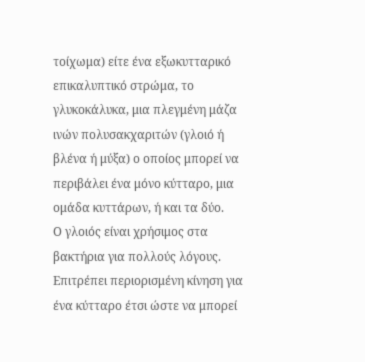τοίχωμα) είτε ένα εξωκυτταρικό επικαλυπτικό στρώμα, το γλυκοκάλυκα, μια πλεγμένη μάζα ινών πολυσακχαριτών (γλοιό ή βλένα ή μύξα) ο οποίος μπορεί να περιβάλει ένα μόνο κύτταρο, μια ομάδα κυττάρων, ή και τα δύο.
Ο γλοιός είναι χρήσιμος στα βακτήρια για πολλούς λόγους. Επιτρέπει περιορισμένη κίνηση για ένα κύτταρο έτσι ώστε να μπορεί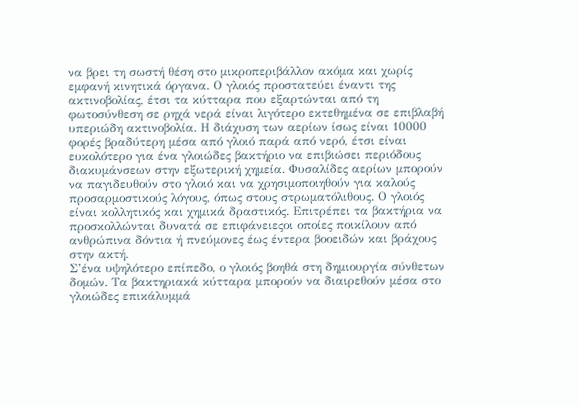να βρει τη σωστή θέση στο μικροπεριβάλλον ακόμα και χωρίς εμφανή κινητικά όργανα. Ο γλοιός προστατεύει έναντι της ακτινοβολίας, έτσι τα κύτταρα που εξαρτώνται από τη φωτοσύνθεση σε ρηχά νερά είναι λιγότερο εκτεθημένα σε επιβλαβή υπεριώδη ακτινοβολία. Η διάχυση των αερίων ίσως είναι 10000 φορές βραδύτερη μέσα από γλοιό παρά από νερό, έτσι είναι ευκολότερο για ένα γλοιώδες βακτήριο να επιβιώσει περιόδους διακυμάνσεων στην εξωτερική χημεία. Φυσαλίδες αερίων μπορούν να παγιδευθούν στο γλοιό και να χρησιμοποιηθούν για καλούς προσαρμοστικούς λόγους, όπως στους στρωματόλιθους. Ο γλοιός είναι κολλητικός και χημικά δραστικός. Επιτρέπει τα βακτήρια να προσκολλώνται δυνατά σε επιφάνειεςοι οποίες ποικίλουν από ανθρώπινα δόντια ή πνεύμονες έως έντερα βοοειδών και βράχους στην ακτή.
Σ’ένα υψηλότερο επίπεδο, ο γλοιός βοηθά στη δημιουργία σύνθετων δομών. Τα βακτηριακά κύτταρα μπορούν να διαιρεθούν μέσα στο γλοιώδες επικάλυμμά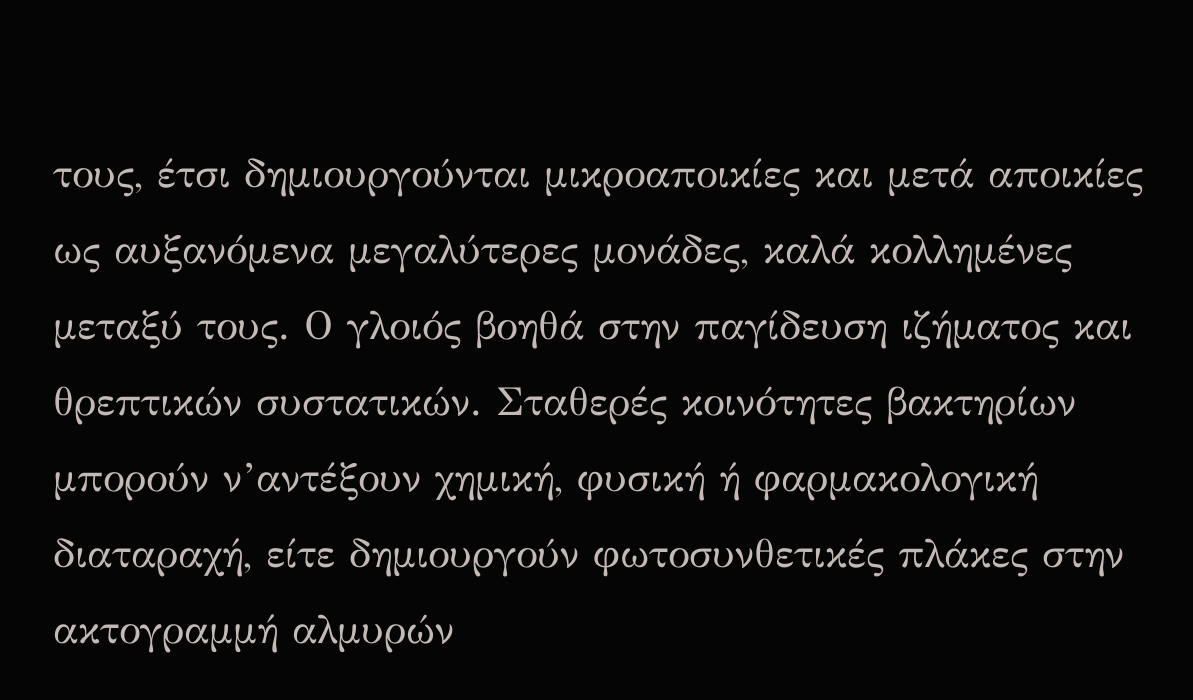τους, έτσι δημιουργούνται μικροαποικίες και μετά αποικίες ως αυξανόμενα μεγαλύτερες μονάδες, καλά κολλημένες μεταξύ τους. Ο γλοιός βοηθά στην παγίδευση ιζήματος και θρεπτικών συστατικών. Σταθερές κοινότητες βακτηρίων μπορούν ν’αντέξουν χημική, φυσική ή φαρμακολογική διαταραχή, είτε δημιουργούν φωτοσυνθετικές πλάκες στην ακτογραμμή αλμυρών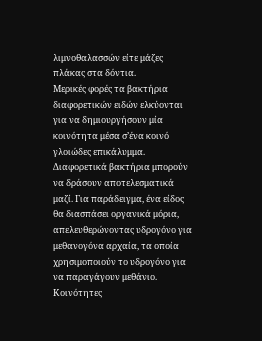λιμνοθαλασσών είτε μάζες πλάκας στα δόντια.
Μερικές φορές τα βακτήρια διαφορετικών ειδών ελκύονται για να δημιουργήσουν μία κοινότητα μέσα σ’ένα κοινό γλοιώδες επικάλυμμα. Διαφορετικά βακτήρια μπορούν να δράσουν αποτελεσματικά μαζί. Για παράδειγμα, ένα είδος θα διασπάσει οργανικά μόρια, απελευθερώνοντας υδρογόνο για μεθανογόνα αρχαία, τα οποία χρησιμοποιούν το υδρογόνο για να παραγάγουν μεθάνιο. Κοινότητες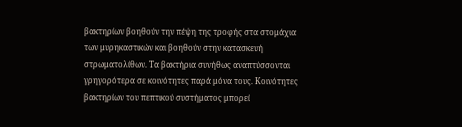βακτηρίων βοηθούν την πέψη της τροφής στα στομάχια των μυρηκαστικών και βοηθούν στην κατασκευή στρωματολίθων. Τα βακτήρια συνήθως αναπτύσσονται γρηγορότερα σε κοινότητες παρά μόνα τους. Κοινότητες βακτηρίων του πεπτικού συστήματος μπορεί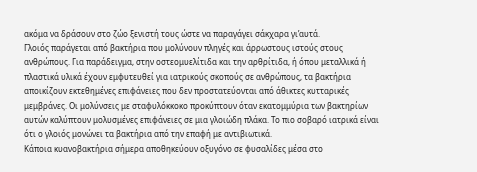ακόμα να δράσουν στο ζώο ξενιστή τους ώστε να παραγάγει σάκχαρα γι’αυτά.
Γλοιός παράγεται από βακτήρια που μολύνουν πληγές και άρρωστους ιστούς στους ανθρώπους. Για παράδειγμα, στην οστεομυελίτιδα και την αρθρίτιδα, ή όπου μεταλλικά ή πλαστικά υλικά έχουν εμφυτευθεί για ιατρικούς σκοπούς σε ανθρώπους, τα βακτήρια αποικίζουν εκτεθημένες επιφάνειες που δεν προστατεύονται από άθικτες κυτταρικές μεμβράνες. Οι μολύνσεις με σταφυλόκκοκο προκύπτουν όταν εκατομμύρια των βακτηρίων αυτών καλύπτουν μολυσμένες επιφάνειες σε μια γλοιώδη πλάκα. Το πιο σοβαρό ιατρικά είναι ότι ο γλοιός μονώνει τα βακτήρια από την επαφή με αντιβιωτικά.
Κάποια κυανοβακτήρια σήμερα αποθηκεύουν οξυγόνο σε φυσαλίδες μέσα στο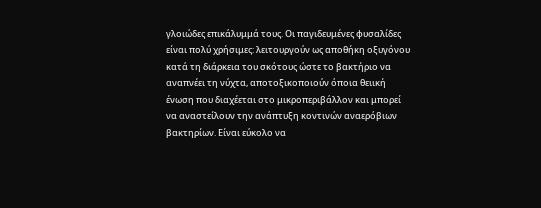γλοιώδες επικάλυμμά τους. Οι παγιδευμένες φυσαλίδες είναι πολύ χρήσιμες: λειτουργούν ως αποθήκη οξυγόνου κατά τη διάρκεια του σκότους ώστε το βακτήριο να αναπνέει τη νύχτα, αποτοξικοποιούν όποια θειική ένωση που διαχέεται στο μικροπεριβάλλον και μπορεί να αναστείλουν την ανάπτυξη κοντινών αναερόβιων βακτηρίων. Είναι εύκολο να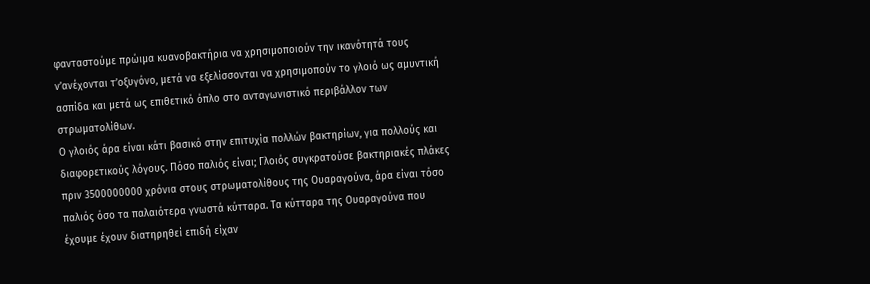φανταστούμε πρώιμα κυανοβακτήρια να χρησιμοποιούν την ικανότητά τους ν’ανέχονται τ’οξυγόνο, μετά να εξελίσσονται να χρησιμοπούν το γλοιό ως αμυντική ασπίδα και μετά ως επιθετικό όπλο στο ανταγωνιστικό περιβάλλον των στρωματολίθων.
Ο γλοιός άρα είναι κάτι βασικό στην επιτυχία πολλών βακτηρίων, για πολλούς και διαφορετικούς λόγους. Πόσο παλιός είναι; Γλοιός συγκρατούσε βακτηριακές πλάκες πριν 3500000000 χρόνια στους στρωματολίθους της Ουαραγούνα, άρα είναι τόσο παλιός όσο τα παλαιότερα γνωστά κύτταρα. Τα κύτταρα της Ουαραγούνα που έχουμε έχουν διατηρηθεί επιδή είχαν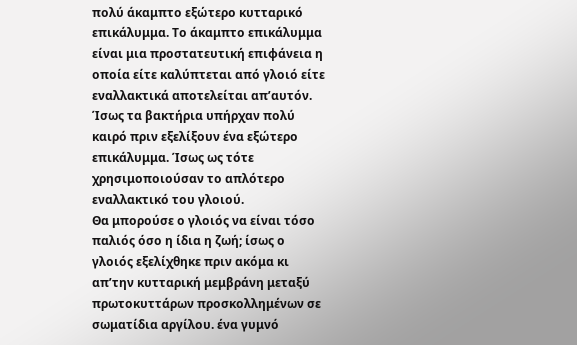πολύ άκαμπτο εξώτερο κυτταρικό επικάλυμμα. Το άκαμπτο επικάλυμμα είναι μια προστατευτική επιφάνεια η οποία είτε καλύπτεται από γλοιό είτε εναλλακτικά αποτελείται απ’αυτόν. Ίσως τα βακτήρια υπήρχαν πολύ καιρό πριν εξελίξουν ένα εξώτερο επικάλυμμα. Ίσως ως τότε χρησιμοποιούσαν το απλότερο εναλλακτικό του γλοιού.
Θα μπορούσε ο γλοιός να είναι τόσο παλιός όσο η ίδια η ζωή; ίσως ο γλοιός εξελίχθηκε πριν ακόμα κι απ’την κυτταρική μεμβράνη μεταξύ πρωτοκυττάρων προσκολλημένων σε σωματίδια αργίλου. ένα γυμνό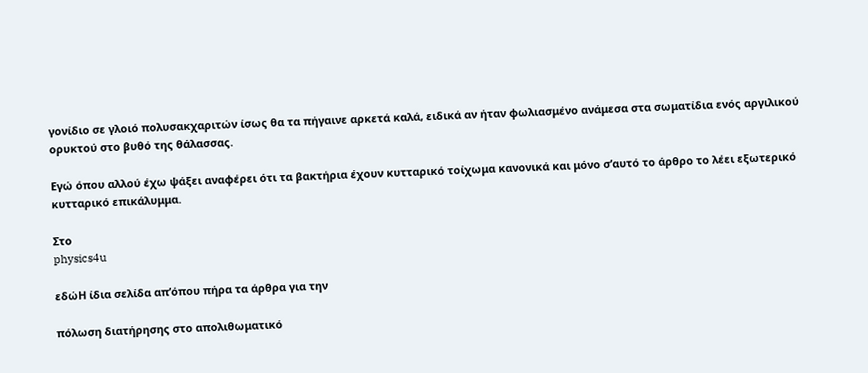γονίδιο σε γλοιό πολυσακχαριτών ίσως θα τα πήγαινε αρκετά καλά, ειδικά αν ήταν φωλιασμένο ανάμεσα στα σωματίδια ενός αργιλικού ορυκτού στο βυθό της θάλασσας.

Εγώ όπου αλλού έχω ψάξει αναφέρει ότι τα βακτήρια έχουν κυτταρικό τοίχωμα κανονικά και μόνο σ’αυτό το άρθρο το λέει εξωτερικό κυτταρικό επικάλυμμα.

Στο
physics4u

εδώΗ ίδια σελίδα απ’όπου πήρα τα άρθρα για την

πόλωση διατήρησης στο απολιθωματικό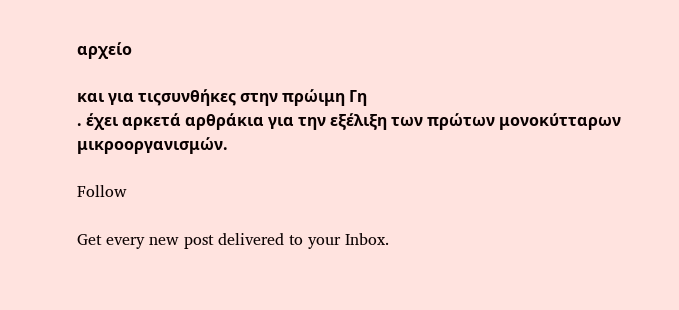αρχείο

και για τιςσυνθήκες στην πρώιμη Γη
. έχει αρκετά αρθράκια για την εξέλιξη των πρώτων μονοκύτταρων μικροοργανισμών.

Follow

Get every new post delivered to your Inbox.